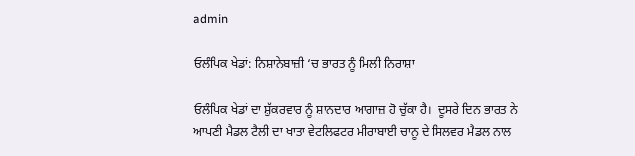admin

ਓਲੰਪਿਕ ਖੇਡਾਂ: ਨਿਸ਼ਾਨੇਬਾਜ਼ੀ ‘ਚ ਭਾਰਤ ਨੂੰ ਮਿਲੀ ਨਿਰਾਸ਼ਾ

ਓਲੰਪਿਕ ਖੇਡਾਂ ਦਾ ਸ਼ੁੱਕਰਵਾਰ ਨੂੰ ਸ਼ਾਨਦਾਰ ਆਗਾਜ਼ ਹੋ ਚੁੱਕਾ ਹੈ।  ਦੂਸਰੇ ਦਿਨ ਭਾਰਤ ਨੇ ਆਪਣੀ ਮੈਡਲ ਟੈਲੀ ਦਾ ਖਾਤਾ ਵੇਟਲਿਫਟਰ ਮੀਰਾਬਾਈ ਚਾਨੂ ਦੇ ਸਿਲਵਰ ਮੈਡਲ ਨਾਲ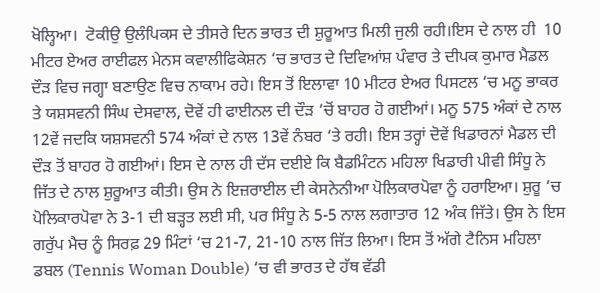ਖੋਲ੍ਹਿਆ।  ਟੋਕੀਉ ਉਲੰਪਿਕਸ ਦੇ ਤੀਸਰੇ ਦਿਨ ਭਾਰਤ ਦੀ ਸ਼ੁਰੂਆਤ ਮਿਲੀ ਜੁਲੀ ਰਹੀ।ਇਸ ਦੇ ਨਾਲ ਹੀ  10 ਮੀਟਰ ਏਅਰ ਰਾਈਫਲ ਮੇਨਸ ਕਵਾਲੀਫਿਕੇਸ਼ਨ ‘ਚ ਭਾਰਤ ਦੇ ਦਿਵਿਆਂਸ਼ ਪੰਵਾਰ ਤੇ ਦੀਪਕ ਕੁਮਾਰ ਮੈਡਲ ਦੌੜ ਵਿਚ ਜਗ੍ਹਾ ਬਣਾਉਣ ਵਿਚ ਨਾਕਾਮ ਰਹੇ। ਇਸ ਤੋਂ ਇਲਾਵਾ 10 ਮੀਟਰ ਏਅਰ ਪਿਸਟਲ ‘ਚ ਮਨੂ ਭਾਕਰ  ਤੇ ਯਸ਼ਸਵਨੀ ਸਿੰਘ ਦੇਸਵਾਲ, ਦੋਵੇਂ ਹੀ ਫਾਈਨਲ ਦੀ ਦੌੜ ‘ਚੋਂ ਬਾਹਰ ਹੋ ਗਈਆਂ। ਮਨੂ 575 ਅੰਕਾਂ ਦੇ ਨਾਲ 12ਵੇਂ ਜਦਕਿ ਯਸ਼ਸਵਨੀ 574 ਅੰਕਾਂ ਦੇ ਨਾਲ 13ਵੇਂ ਨੰਬਰ ‘ਤੇ ਰਹੀ। ਇਸ ਤਰ੍ਹਾਂ ਦੋਵੇਂ ਖਿਡਾਰਨਾਂ ਮੈਡਲ ਦੀ ਦੌੜ ਤੋਂ ਬਾਹਰ ਹੋ ਗਈਆਂ। ਇਸ ਦੇ ਨਾਲ ਹੀ ਦੱਸ ਦਈਏ ਕਿ ਬੈਡਮਿੰਟਨ ਮਹਿਲਾ ਖਿਡਾਰੀ ਪੀਵੀ ਸਿੰਧੂ ਨੇ ਜਿੱਤ ਦੇ ਨਾਲ ਸ਼ੁਰੂਆਤ ਕੀਤੀ। ਉਸ ਨੇ ਇਜ਼ਰਾਈਲ ਦੀ ਕੇਸਨੇਨੀਆ ਪੋਲਿਕਾਰਪੋਵਾ ਨੂੰ ਹਰਾਇਆ। ਸ਼ੁਰੂ ‘ਚ ਪੋਲਿਕਾਰਪੋਵਾ ਨੇ 3-1 ਦੀ ਬੜ੍ਹਤ ਲਈ ਸੀ, ਪਰ ਸਿੰਧੂ ਨੇ 5-5 ਨਾਲ ਲਗਾਤਾਰ 12 ਅੰਕ ਜਿੱਤੇ। ਉਸ ਨੇ ਇਸ ਗਰੁੱਪ ਮੈਚ ਨੂੰ ਸਿਰਫ਼ 29 ਮਿੰਟਾਂ ‘ਚ 21-7, 21-10 ਨਾਲ ਜਿੱਤ ਲਿਆ। ਇਸ ਤੋਂ ਅੱਗੇ ਟੈਨਿਸ ਮਹਿਲਾ ਡਬਲ (Tennis Woman Double) ‘ਚ ਵੀ ਭਾਰਤ ਦੇ ਹੱਥ ਵੱਡੀ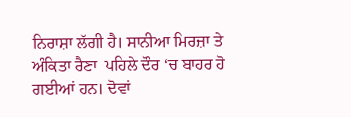ਨਿਰਾਸ਼ਾ ਲੱਗੀ ਹੈ। ਸਾਨੀਆ ਮਿਰਜ਼ਾ ਤੇ ਅੰਕਿਤਾ ਰੈਣਾ  ਪਹਿਲੇ ਦੌਰ ‘ਚ ਬਾਹਰ ਹੋ ਗਈਆਂ ਹਨ। ਦੋਵਾਂ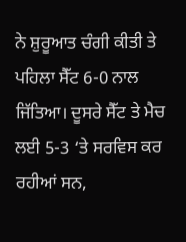ਨੇ ਸ਼ੁਰੂਆਤ ਚੰਗੀ ਕੀਤੀ ਤੇ ਪਹਿਲਾ ਸੈੱਟ 6-0 ਨਾਲ ਜਿੱਤਿਆ। ਦੂਸਰੇ ਸੈੱਟ ਤੇ ਮੈਚ ਲਈ 5-3 ‘ਤੇ ਸਰਵਿਸ ਕਰ ਰਹੀਆਂ ਸਨ,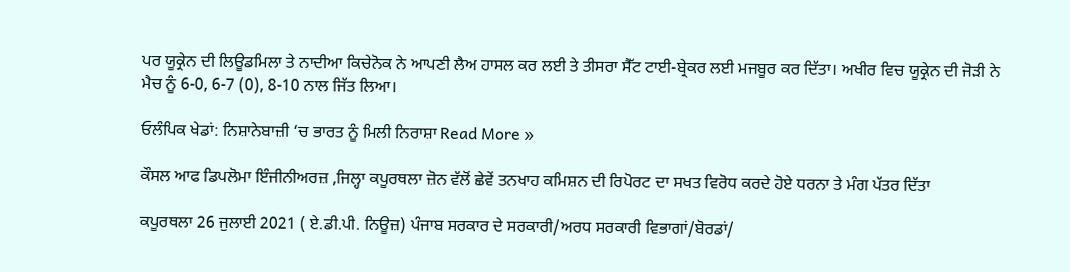ਪਰ ਯੂਕ੍ਰੇਨ ਦੀ ਲਿਊਡਮਿਲਾ ਤੇ ਨਾਦੀਆ ਕਿਚੇਨੋਕ ਨੇ ਆਪਣੀ ਲੈਅ ਹਾਸਲ ਕਰ ਲਈ ਤੇ ਤੀਸਰਾ ਸੈੱਟ ਟਾਈ-ਬ੍ਰੇਕਰ ਲਈ ਮਜਬੂਰ ਕਰ ਦਿੱਤਾ। ਅਖੀਰ ਵਿਚ ਯੂਕ੍ਰੇਨ ਦੀ ਜੋੜੀ ਨੇ ਮੈਚ ਨੂੰ 6-0, 6-7 (0), 8-10 ਨਾਲ ਜਿੱਤ ਲਿਆ।

ਓਲੰਪਿਕ ਖੇਡਾਂ: ਨਿਸ਼ਾਨੇਬਾਜ਼ੀ ‘ਚ ਭਾਰਤ ਨੂੰ ਮਿਲੀ ਨਿਰਾਸ਼ਾ Read More »

ਕੌਸਲ ਆਫ ਡਿਪਲੋਮਾ ਇੰਜੀਨੀਅਰਜ਼ ,ਜਿਲ੍ਹਾ ਕਪੂਰਥਲਾ ਜ਼ੋਨ ਵੱਲੋਂ ਛੇਵੇਂ ਤਨਖਾਹ ਕਮਿਸ਼ਨ ਦੀ ਰਿਪੋਰਟ ਦਾ ਸਖਤ ਵਿਰੋਧ ਕਰਦੇ ਹੋਏ ਧਰਨਾ ਤੇ ਮੰਗ ਪੱਤਰ ਦਿੱਤਾ

ਕਪੂਰਥਲਾ 26 ਜੁਲਾਈ 2021 ( ਏ.ਡੀ.ਪੀ. ਨਿਊਜ਼) ਪੰਜਾਬ ਸਰਕਾਰ ਦੇ ਸਰਕਾਰੀ/ਅਰਧ ਸਰਕਾਰੀ ਵਿਭਾਗਾਂ/ਬੋਰਡਾਂ/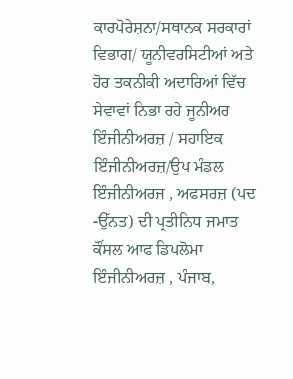ਕਾਰਪੋਰੇਸ਼ਨਾ/ਸਥਾਨਕ ਸਰਕਾਰਾਂ ਵਿਭਾਗ/ ਯੂਨੀਵਰਸਿਟੀਆਂ ਅਤੇ ਹੋਰ ਤਕਨੀਕੀ ਅਦਾਰਿਆਂ ਵਿੱਚ ਸੇਵਾਵਾਂ ਨਿਭਾ ਰਹੇ ਜੂਨੀਅਰ ਇੰਜੀਨੀਅਰਜ਼ / ਸਹਾਇਕ ਇੰਜੀਨੀਅਰਜ਼/ਉਪ ਮੰਡਲ ਇੰਜੀਨੀਅਰਜ , ਅਫਸਰਜ਼ (ਪਦ -ਉੱਨਤ) ਦੀ ਪ੍ਰਤੀਨਿਧ ਜਮਾਤ ਕੌਂਸਲ ਆਫ ਡਿਪਲੋਮਾ ਇੰਜੀਨੀਅਰਜ਼ , ਪੰਜਾਬ,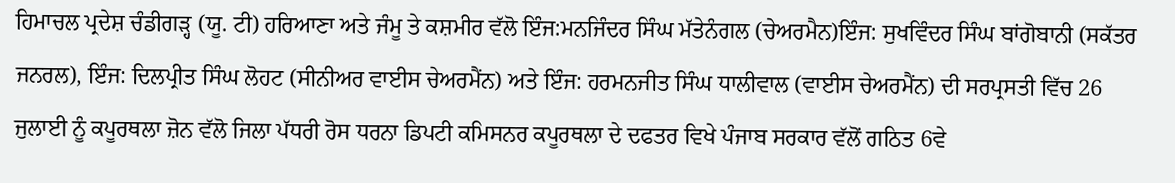ਹਿਮਾਚਲ ਪ੍ਰਦੇਸ਼ ਚੰਡੀਗੜ੍ਹ (ਯੂ. ਟੀ) ਹਰਿਆਣਾ ਅਤੇ ਜੰਮੂ ਤੇ ਕਸ਼ਮੀਰ ਵੱਲੋ ਇੰਜ:ਮਨਜਿੰਦਰ ਸਿੰਘ ਮੱਤੇਨੰਗਲ (ਚੇਅਰਮੈਨ)ਇੰਜ: ਸੁਖਵਿੰਦਰ ਸਿੰਘ ਬਾਂਗੋਬਾਨੀ (ਸਕੱਤਰ ਜਨਰਲ), ਇੰਜ: ਦਿਲਪ੍ਰੀਤ ਸਿੰਘ ਲੋਹਟ (ਸੀਨੀਅਰ ਵਾਈਸ ਚੇਅਰਮੈਂਨ) ਅਤੇ ਇੰਜ: ਹਰਮਨਜੀਤ ਸਿੰਘ ਧਾਲੀਵਾਲ (ਵਾਈਸ ਚੇਅਰਮੈਂਨ) ਦੀ ਸਰਪ੍ਰਸਤੀ ਵਿੱਚ 26 ਜੁਲਾਈ ਨੂੰ ਕਪੂਰਥਲਾ ਜ਼ੋਨ ਵੱਲੋ ਜਿਲਾ ਪੱਧਰੀ ਰੋਸ ਧਰਨਾ ਡਿਪਟੀ ਕਮਿਸਨਰ ਕਪੂਰਥਲਾ ਦੇ ਦਫਤਰ ਵਿਖੇ ਪੰਜਾਬ ਸਰਕਾਰ ਵੱਲੋਂ ਗਠਿਤ 6ਵੇ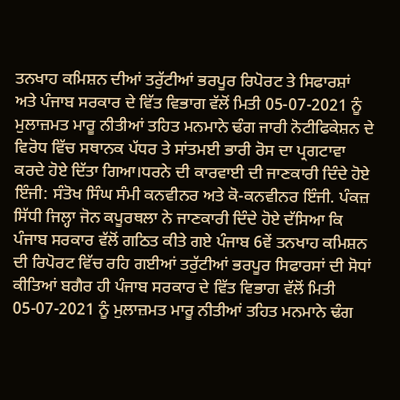ਤਨਖਾਹ ਕਮਿਸ਼ਨ ਦੀਆਂ ਤਰੁੱਟੀਆਂ ਭਰਪੂਰ ਰਿਪੋਰਟ ਤੇ ਸਿਫਾਰਸ਼ਾਂ ਅਤੇ ਪੰਜਾਬ ਸਰਕਾਰ ਦੇ ਵਿੱਤ ਵਿਭਾਗ ਵੱਲੋਂ ਮਿਤੀ 05-07-2021 ਨੂੰ ਮੁਲਾਜ਼ਮਤ ਮਾਰੂ ਨੀਤੀਆਂ ਤਹਿਤ ਮਨਮਾਨੇ ਢੰਗ ਜਾਰੀ ਨੋਟੀਫਿਕੇਸ਼ਨ ਦੇ ਵਿਰੋਧ ਵਿੱਚ ਸਥਾਨਕ ਪੱਧਰ ਤੇ ਸਾਂਤਮਈ ਭਾਰੀ ਰੋਸ ਦਾ ਪ੍ਰਗਟਾਵਾ ਕਰਦੇ ਹੋਏ ਦਿੱਤਾ ਗਿਆ।ਧਰਨੇ ਦੀ ਕਾਰਵਾਈ ਦੀ ਜਾਣਕਾਰੀ ਦਿੰਦੇ ਹੋਏ ਇੰਜੀ: ਸੰਤੋਖ ਸਿੰਘ ਸੰਮੀ ਕਨਵੀਨਰ ਅਤੇ ਕੋ-ਕਨਵੀਨਰ ਇੰਜੀ. ਪੰਕਜ਼ ਸਿੱਧੀ ਜਿਲ੍ਹਾ ਜੋਨ ਕਪੂਰਥਲਾ ਨੇ ਜਾਣਕਾਰੀ ਦਿੰਦੇ ਹੋਏ ਦੱਸਿਆ ਕਿ ਪੰਜਾਬ ਸਰਕਾਰ ਵੱਲੋਂ ਗਠਿਤ ਕੀਤੇ ਗਏ ਪੰਜਾਬ 6ਵੇਂ ਤਨਖਾਹ ਕਮਿਸ਼ਨ ਦੀ ਰਿਪੋਰਟ ਵਿੱਚ ਰਹਿ ਗਈਆਂ ਤਰੁੱਟੀਆਂ ਭਰਪੂਰ ਸਿਫਾਰਸਾਂ ਦੀ ਸੋਧਾਂ ਕੀਤਿਆਂ ਬਗੈਰ ਹੀ ਪੰਜਾਬ ਸਰਕਾਰ ਦੇ ਵਿੱਤ ਵਿਭਾਗ ਵੱਲੋਂ ਮਿਤੀ 05-07-2021 ਨੂੰ ਮੁਲਾਜ਼ਮਤ ਮਾਰੂ ਨੀਤੀਆਂ ਤਹਿਤ ਮਨਮਾਨੇ ਢੰਗ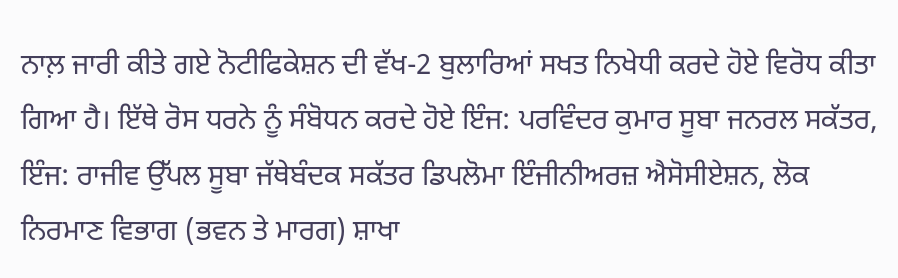ਨਾਲ਼ ਜਾਰੀ ਕੀਤੇ ਗਏ ਨੋਟੀਫਿਕੇਸ਼ਨ ਦੀ ਵੱਖ-2 ਬੁਲਾਰਿਆਂ ਸਖਤ ਨਿਖੇਧੀ ਕਰਦੇ ਹੋਏ ਵਿਰੋਧ ਕੀਤਾ ਗਿਆ ਹੈ। ਇੱਥੇ ਰੋਸ ਧਰਨੇ ਨੂੰ ਸੰਬੋਧਨ ਕਰਦੇ ਹੋਏ ਇੰਜ: ਪਰਵਿੰਦਰ ਕੁਮਾਰ ਸੂਬਾ ਜਨਰਲ ਸਕੱਤਰ, ਇੰਜ: ਰਾਜੀਵ ਉੱਪਲ ਸੂਬਾ ਜੱਥੇਬੰਦਕ ਸਕੱਤਰ ਡਿਪਲੋਮਾ ਇੰਜੀਨੀਅਰਜ਼ ਐਸੋਸੀਏਸ਼ਨ, ਲੋਕ ਨਿਰਮਾਣ ਵਿਭਾਗ (ਭਵਨ ਤੇ ਮਾਰਗ) ਸ਼ਾਖਾ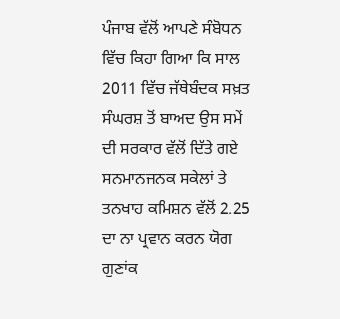ਪੰਜਾਬ ਵੱਲੋਂ ਆਪਣੇ ਸੰਬੋਧਨ ਵਿੱਚ ਕਿਹਾ ਗਿਆ ਕਿ ਸਾਲ 2011 ਵਿੱਚ ਜੱਥੇਬੰਦਕ ਸਖ਼ਤ ਸੰਘਰਸ਼ ਤੋਂ ਬਾਅਦ ਉਸ ਸਮੇਂ ਦੀ ਸਰਕਾਰ ਵੱਲੋਂ ਦਿੱਤੇ ਗਏ ਸਨਮਾਨਜਨਕ ਸਕੇਲਾਂ ਤੇ ਤਨਖਾਹ ਕਮਿਸ਼ਨ ਵੱਲੋਂ 2.25 ਦਾ ਨਾ ਪ੍ਰਵਾਨ ਕਰਨ ਯੋਗ ਗੁਣਾਂਕ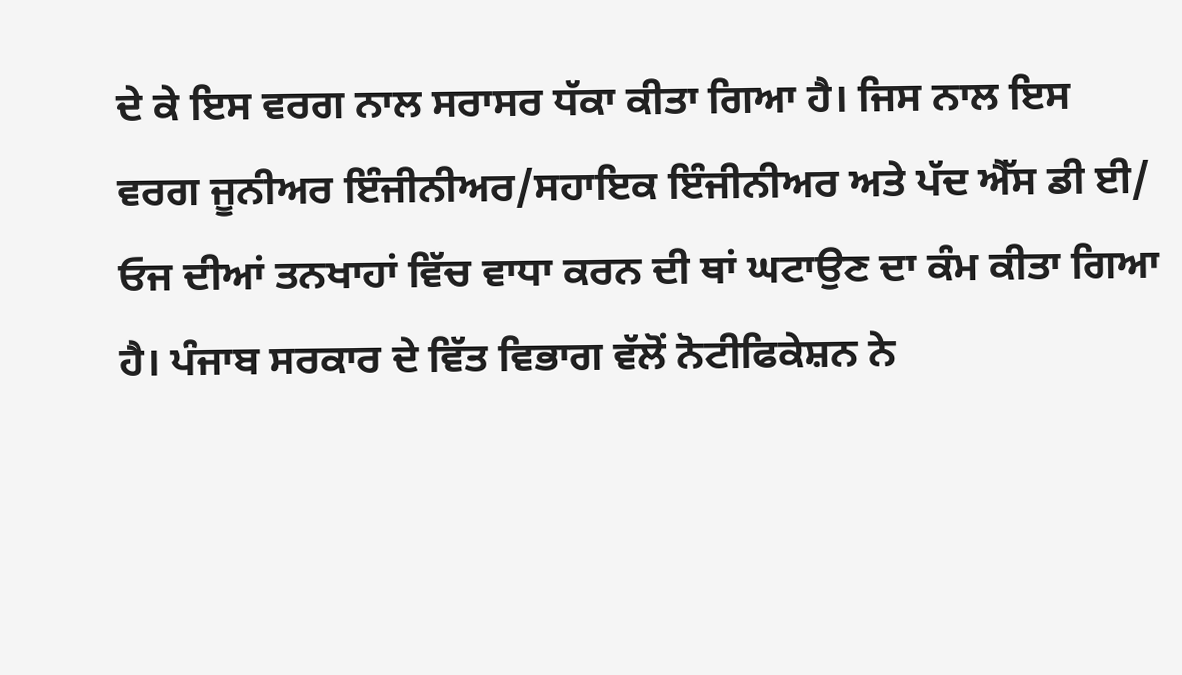ਦੇ ਕੇ ਇਸ ਵਰਗ ਨਾਲ ਸਰਾਸਰ ਧੱਕਾ ਕੀਤਾ ਗਿਆ ਹੈ। ਜਿਸ ਨਾਲ ਇਸ ਵਰਗ ਜੂਨੀਅਰ ਇੰਜੀਨੀਅਰ/ਸਹਾਇਕ ਇੰਜੀਨੀਅਰ ਅਤੇ ਪੱਦ ਐੱਸ ਡੀ ਈ/ ਓਜ ਦੀਆਂ ਤਨਖਾਹਾਂ ਵਿੱਚ ਵਾਧਾ ਕਰਨ ਦੀ ਥਾਂ ਘਟਾਉਣ ਦਾ ਕੰਮ ਕੀਤਾ ਗਿਆ ਹੈ। ਪੰਜਾਬ ਸਰਕਾਰ ਦੇ ਵਿੱਤ ਵਿਭਾਗ ਵੱਲੋਂ ਨੋਟੀਫਿਕੇਸ਼ਨ ਨੇ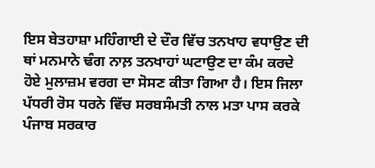ਇਸ ਬੇਤਹਾਸ਼ਾ ਮਹਿੰਗਾਈ ਦੇ ਦੌਰ ਵਿੱਚ ਤਨਖਾਹ ਵਧਾਉਣ ਦੀ ਥਾਂ ਮਨਮਾਨੇ ਢੰਗ ਨਾਲ਼ ਤਨਖਾਹਾਂ ਘਟਾਉਣ ਦਾ ਕੰਮ ਕਰਦੇ ਹੋਏ ਮੁਲਾਜ਼ਮ ਵਰਗ ਦਾ ਸੋਸਣ ਕੀਤਾ ਗਿਆ ਹੈ। ਇਸ ਜਿਲਾ ਪੱਧਰੀ ਰੋਸ ਧਰਨੇ ਵਿੱਚ ਸਰਬਸੰਮਤੀ ਨਾਲ ਮਤਾ ਪਾਸ ਕਰਕੇ ਪੰਜਾਬ ਸਰਕਾਰ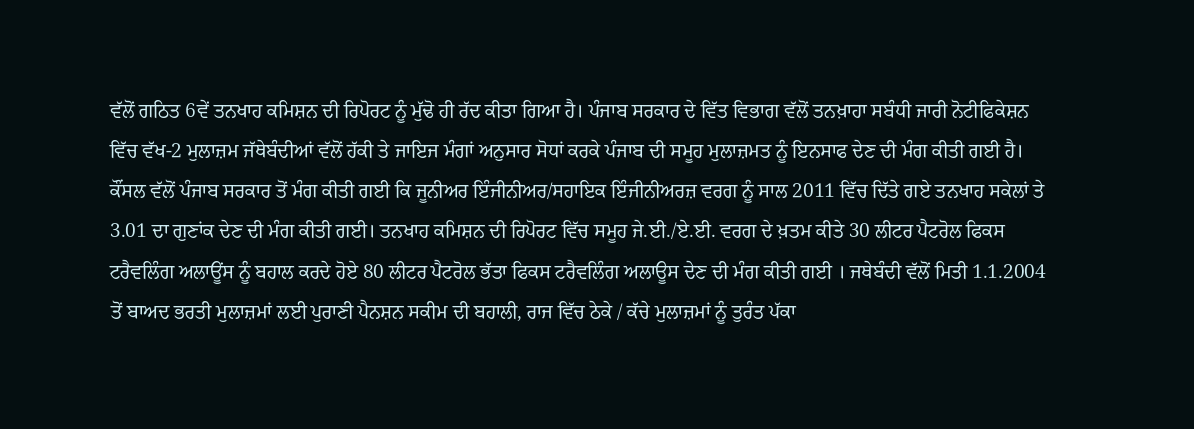ਵੱਲੋਂ ਗਠਿਤ 6ਵੇਂ ਤਨਖਾਹ ਕਮਿਸ਼ਨ ਦੀ ਰਿਪੋਰਟ ਨੂੰ ਮੁੱਢੋ ਹੀ ਰੱਦ ਕੀਤਾ ਗਿਆ ਹੈ। ਪੰਜਾਬ ਸਰਕਾਰ ਦੇ ਵਿੱਤ ਵਿਭਾਗ ਵੱਲੋਂ ਤਨਖ਼ਾਹਾ ਸਬੰਧੀ ਜਾਰੀ ਨੋਟੀਫਿਕੇਸ਼ਨ ਵਿੱਚ ਵੱਖ-2 ਮੁਲਾਜ਼ਮ ਜੱਥੇਬੰਦੀਆਂ ਵੱਲੋਂ ਹੱਕੀ ਤੇ ਜਾਇਜ ਮੰਗਾਂ ਅਨੁਸਾਰ ਸੋਧਾਂ ਕਰਕੇ ਪੰਜਾਬ ਦੀ ਸਮੂਹ ਮੁਲਾਜ਼ਮਤ ਨੂੰ ਇਨਸਾਫ ਦੇਣ ਦੀ ਮੰਗ ਕੀਤੀ ਗਈ ਹੈ। ਕੌਂਸਲ ਵੱਲੋਂ ਪੰਜਾਬ ਸਰਕਾਰ ਤੋਂ ਮੰਗ ਕੀਤੀ ਗਈ ਕਿ ਜੂਨੀਅਰ ਇੰਜੀਨੀਅਰ/ਸਹਾਇਕ ਇੰਜੀਨੀਅਰਜ਼ ਵਰਗ ਨੂੰ ਸਾਲ 2011 ਵਿੱਚ ਦਿੱਤੇ ਗਏ ਤਨਖਾਹ ਸਕੇਲਾਂ ਤੇ 3.01 ਦਾ ਗੁਣਾਂਕ ਦੇਣ ਦੀ ਮੰਗ ਕੀਤੀ ਗਈ। ਤਨਖਾਹ ਕਮਿਸ਼ਨ ਦੀ ਰਿਪੋਰਟ ਵਿੱਚ ਸਮੂਹ ਜੇ.ਈ./ਏ.ਈ. ਵਰਗ ਦੇ ਖ਼ਤਮ ਕੀਤੇ 30 ਲੀਟਰ ਪੈਟਰੋਲ ਫਿਕਸ ਟਰੈਵਲਿੰਗ ਅਲਾਊਂਸ ਨੂੰ ਬਹਾਲ ਕਰਦੇ ਹੋਏ 80 ਲੀਟਰ ਪੈਟਰੋਲ ਭੱਤਾ ਫਿਕਸ ਟਰੈਵਲਿੰਗ ਅਲਾਊਸ ਦੇਣ ਦੀ ਮੰਗ ਕੀਤੀ ਗਈ । ਜਥੇਬੰਦੀ ਵੱਲੋਂ ਮਿਤੀ 1.1.2004 ਤੋਂ ਬਾਅਦ ਭਰਤੀ ਮੁਲਾਜ਼ਮਾਂ ਲਈ ਪੁਰਾਣੀ ਪੈਨਸ਼ਨ ਸਕੀਮ ਦੀ ਬਹਾਲੀ, ਰਾਜ ਵਿੱਚ ਠੇਕੇ / ਕੱਚੇ ਮੁਲਾਜ਼ਮਾਂ ਨੂੰ ਤੁਰੰਤ ਪੱਕਾ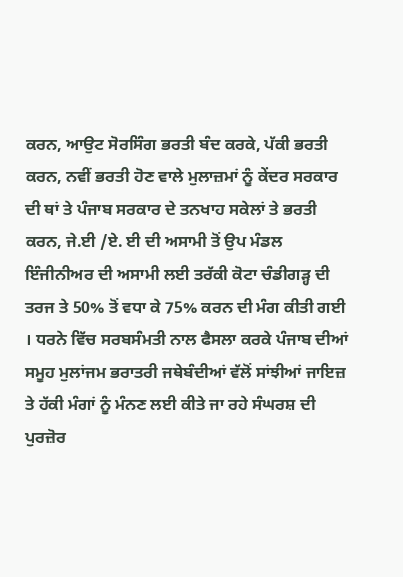ਕਰਨ, ਆਉਟ ਸੋਰਸਿੰਗ ਭਰਤੀ ਬੰਦ ਕਰਕੇ, ਪੱਕੀ ਭਰਤੀ ਕਰਨ, ਨਵੀਂ ਭਰਤੀ ਹੋਣ ਵਾਲੇ ਮੁਲਾਜ਼ਮਾਂ ਨੂੰ ਕੇਂਦਰ ਸਰਕਾਰ ਦੀ ਥਾਂ ਤੇ ਪੰਜਾਬ ਸਰਕਾਰ ਦੇ ਤਨਖਾਹ ਸਕੇਲਾਂ ਤੇ ਭਰਤੀ ਕਰਨ, ਜੇ.ਈ /ਏ. ਈ ਦੀ ਅਸਾਮੀ ਤੋਂ ਉਪ ਮੰਡਲ ਇੰਜੀਨੀਅਰ ਦੀ ਅਸਾਮੀ ਲਈ ਤਰੱਕੀ ਕੋਟਾ ਚੰਡੀਗੜ੍ਹ ਦੀ ਤਰਜ ਤੇ 50% ਤੋਂ ਵਧਾ ਕੇ 75% ਕਰਨ ਦੀ ਮੰਗ ਕੀਤੀ ਗਈ । ਧਰਨੇ ਵਿੱਚ ਸਰਬਸੰਮਤੀ ਨਾਲ ਫੈਸਲਾ ਕਰਕੇ ਪੰਜਾਬ ਦੀਆਂ ਸਮੂਹ ਮੁਲਾਂਜਮ ਭਰਾਤਰੀ ਜਥੇਬੰਦੀਆਂ ਵੱਲੋਂ ਸਾਂਝੀਆਂ ਜਾਇਜ਼ ਤੇ ਹੱਕੀ ਮੰਗਾਂ ਨੂੰ ਮੰਨਣ ਲਈ ਕੀਤੇ ਜਾ ਰਹੇ ਸੰਘਰਸ਼ ਦੀ ਪੁਰਜ਼ੋਰ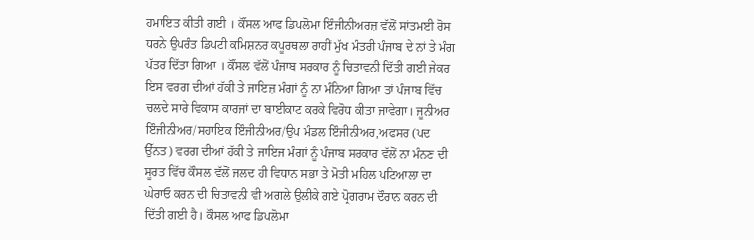ਹਮਾਇਤ ਕੀਤੀ ਗਈ । ਕੌਂਸਲ ਆਫ ਡਿਪਲੋਮਾ ਇੰਜੀਨੀਅਰਜ਼ ਵੱਲੋਂ ਸਾਂਤਮਈ ਰੋਸ ਧਰਨੇ ਉਪਰੰਤ ਡਿਪਟੀ ਕਮਿਸ਼ਨਰ ਕਪੂਰਥਲਾ ਰਾਹੀਂ ਮੁੱਖ ਮੰਤਰੀ ਪੰਜਾਬ ਦੇ ਨਾਂ ਤੇ ਮੰਗ ਪੱਤਰ ਦਿੱਤਾ ਗਿਆ । ਕੌਂਸਲ ਵੱਲੋਂ ਪੰਜਾਬ ਸਰਕਾਰ ਨੂੰ ਚਿਤਾਵਨੀ ਦਿੱਤੀ ਗਈ ਜੇਕਰ ਇਸ ਵਰਗ ਦੀਆਂ ਹੱਕੀ ਤੇ ਜਾਇਜ਼ ਮੰਗਾਂ ਨੂੰ ਨਾ ਮੰਨਿਆ ਗਿਆ ਤਾਂ ਪੰਜਾਬ ਵਿੱਚ ਚਲਦੇ ਸਾਰੇ ਵਿਕਾਸ ਕਾਰਜਾਂ ਦਾ ਬਾਈਕਾਟ ਕਰਕੇ ਵਿਰੋਧ ਕੀਤਾ ਜਾਵੇਗਾ। ਜੂਨੀਅਰ ਇੰਜੀਨੀਅਰ/ਸਹਾਇਕ ਇੰਜੀਨੀਅਰ/ਉਪ ਮੰਡਲ ਇੰਜੀਨੀਅਰ,ਅਫਸਰ (ਪਦ ਉੱਨਤ) ਵਰਗ ਦੀਆਂ ਹੱਕੀ ਤੇ ਜਾਇਜ ਮੰਗਾਂ ਨੂੰ ਪੰਜਾਬ ਸਰਕਾਰ ਵੱਲੋਂ ਨਾ ਮੰਨਣ ਦੀ ਸੂਰਤ ਵਿੱਚ ਕੌਸਲ ਵੱਲੋਂ ਜਲਦ ਹੀ ਵਿਧਾਨ ਸਭਾ ਤੇ ਮੋਤੀ ਮਹਿਲ ਪਟਿਆਲਾ ਦਾ ਘੇਰਾਓ ਕਰਨ ਦੀ ਚਿਤਾਵਨੀ ਵੀ ਅਗਲੇ ਉਲੀਕੇ ਗਏ ਪ੍ਰੋਗਰਾਮ ਦੌਰਾਨ ਕਰਨ ਦੀ ਦਿੱਤੀ ਗਈ ਹੈ। ਕੌਸਲ ਆਫ ਡਿਪਲੋਮਾ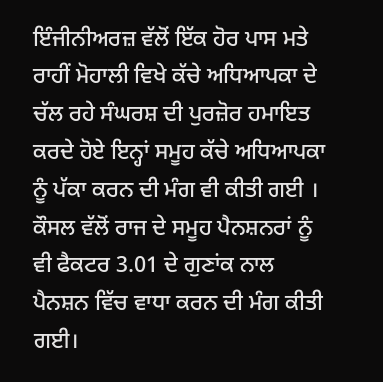ਇੰਜੀਨੀਅਰਜ਼ ਵੱਲੋਂ ਇੱਕ ਹੋਰ ਪਾਸ ਮਤੇ ਰਾਹੀਂ ਮੋਹਾਲੀ ਵਿਖੇ ਕੱਚੇ ਅਧਿਆਪਕਾ ਦੇ ਚੱਲ ਰਹੇ ਸੰਘਰਸ਼ ਦੀ ਪੁਰਜ਼ੋਰ ਹਮਾਇਤ ਕਰਦੇ ਹੋਏ ਇਨ੍ਹਾਂ ਸਮੂਹ ਕੱਚੇ ਅਧਿਆਪਕਾ ਨੂੰ ਪੱਕਾ ਕਰਨ ਦੀ ਮੰਗ ਵੀ ਕੀਤੀ ਗਈ । ਕੌਸਲ ਵੱਲੋਂ ਰਾਜ ਦੇ ਸਮੂਹ ਪੈਨਸ਼ਨਰਾਂ ਨੂੰ ਵੀ ਫੈਕਟਰ 3.01 ਦੇ ਗੁਣਾਂਕ ਨਾਲ ਪੈਨਸ਼ਨ ਵਿੱਚ ਵਾਧਾ ਕਰਨ ਦੀ ਮੰਗ ਕੀਤੀ ਗਈ।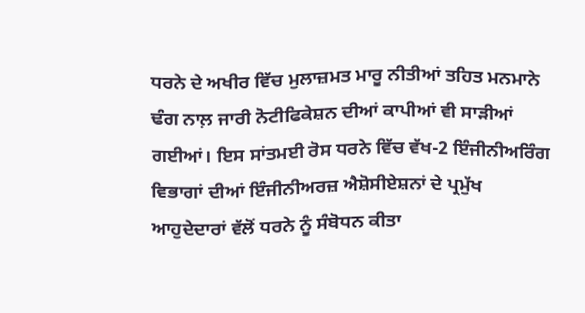ਧਰਨੇ ਦੇ ਅਖੀਰ ਵਿੱਚ ਮੁਲਾਜ਼ਮਤ ਮਾਰੂ ਨੀਤੀਆਂ ਤਹਿਤ ਮਨਮਾਨੇ ਢੰਗ ਨਾਲ਼ ਜਾਰੀ ਨੋਟੀਫਿਕੇਸ਼ਨ ਦੀਆਂ ਕਾਪੀਆਂ ਵੀ ਸਾੜੀਆਂ ਗਈਆਂ। ਇਸ ਸਾਂਤਮਈ ਰੋਸ ਧਰਨੇ ਵਿੱਚ ਵੱਖ-2 ਇੰਜੀਨੀਅਰਿੰਗ ਵਿਭਾਗਾਂ ਦੀਆਂ ਇੰਜੀਨੀਅਰਜ਼ ਐਸ਼ੋਸੀਏਸ਼ਨਾਂ ਦੇ ਪ੍ਰਮੁੱਖ ਆਹੁਦੇਦਾਰਾਂ ਵੱਲੋਂ ਧਰਨੇ ਨੂੰ ਸੰਬੋਧਨ ਕੀਤਾ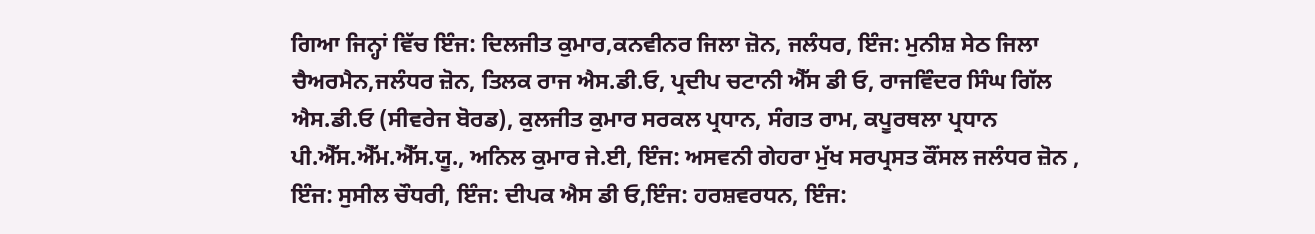ਗਿਆ ਜਿਨ੍ਹਾਂ ਵਿੱਚ ਇੰਜ: ਦਿਲਜੀਤ ਕੁਮਾਰ,ਕਨਵੀਨਰ ਜਿਲਾ ਜ਼ੋਨ, ਜਲੰਧਰ, ਇੰਜ: ਮੁਨੀਸ਼ ਸੇਠ ਜਿਲਾ ਚੈਅਰਮੈਨ,ਜਲੰਧਰ ਜ਼ੋਨ, ਤਿਲਕ ਰਾਜ ਐਸ.ਡੀ.ਓ, ਪ੍ਰਦੀਪ ਚਟਾਨੀ ਐੱਸ ਡੀ ਓ, ਰਾਜਵਿੰਦਰ ਸਿੰਘ ਗਿੱਲ ਐਸ.ਡੀ.ਓ (ਸੀਵਰੇਜ ਬੋਰਡ), ਕੁਲਜੀਤ ਕੁਮਾਰ ਸਰਕਲ ਪ੍ਰਧਾਨ, ਸੰਗਤ ਰਾਮ, ਕਪੂਰਥਲਾ ਪ੍ਰਧਾਨ ਪੀ.ਐੱਸ.ਐੱਮ.ਐੱਸ.ਯੂ., ਅਨਿਲ ਕੁਮਾਰ ਜੇ.ਈ, ਇੰਜ: ਅਸਵਨੀ ਗੇਹਰਾ ਮੁੱਖ ਸਰਪ੍ਰਸਤ ਕੌਂਸਲ ਜਲੰਧਰ ਜ਼ੋਨ , ਇੰਜ: ਸੁਸੀਲ ਚੌਧਰੀ, ਇੰਜ: ਦੀਪਕ ਐਸ ਡੀ ਓ,ਇੰਜ: ਹਰਸ਼ਵਰਧਨ, ਇੰਜ: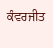ਕੰਵਰਜੀਤ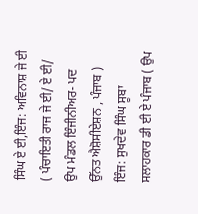ਸਿੰਘ ਏ ਈ,ਇੰਜ: ਅਵਿਨਾਸ਼ ਜੇ ਈ ( ਪੰਚਾਇਤੀ ਰਾਜ ਜੇ ਈ/ ਏ ਈ/ ਉਪ ਮੰਡਲ ਇੰਜੀਨੀਅਰ- ਪਦ ਉੱਨਤ ਐਸ਼ੋਸੀਏਸ਼ਨ , ਪੰਜਾਬ ) ਇੰਜ: ਸੁਖਦੇਵ ਸਿੰਘ ਸੂਬਾ ਸਲਾਹਕਾਰ ਡੀ ਈ ਏ ਪੰਜਾਬ ( ਉਪ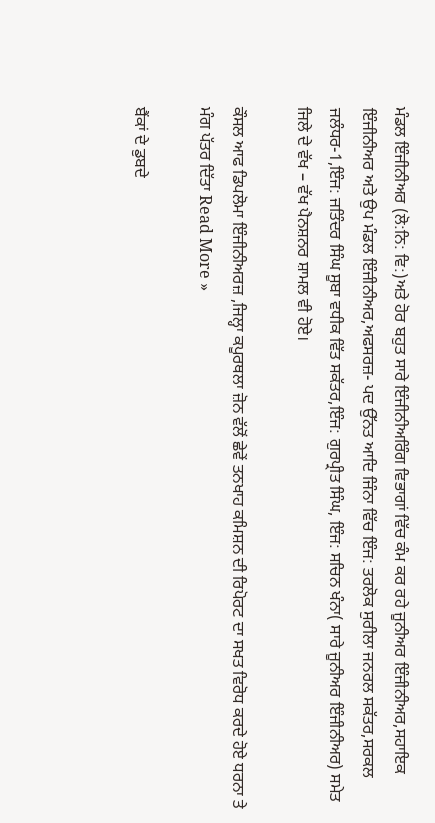ਮੰਡਲ ਇੰਜੀਨੀਅਰ (ਲੋ:ਨਿ: ਵਿ:)ਅਤੇ ਹੋਰ ਬਹੁਤ ਸਾਰੇ ਇੰਜੀਨੀਅਰਿੰਗ ਵਿਭਾਗਾਂ ਵਿੱਚ ਕੰਮ ਕਰ ਰਹੇ ਜੂਨੀਅਰ ਇੰਜੀਨੀਅਰ,ਸਹਾਇਕ ਇੰਜੀਨੀਅਰ ਅਤੇ ਉਪ ਮੰਡਲ ਇੰਜੀਨੀਅਰ,ਅਫਸਰਜ਼- ਪਦ ਉੱਨਤ ਆਦਿ ਜਿੰਨਾ ਵਿੱਚ ਇੰਜ: ਤਰਲੋਕ ਸੁਰੀਲਾ ਜਨਰਲ ਸਕੱਤਰ,ਸਰਕਲ ਜਲੰਧਰ-1,ਇੰਜ: ਜਤਿੰਦਰ ਸਿੰਘ ਸੂਬਾ ਵਧੀਕ ਵਿੱਤ ਸਕੱਤਰ,ਇੰਜ: ਗੁਰਪ੍ਰੀਤ ਸਿੰਘ, ਇੰਜ: ਸਚਿਨ ਖੰਨਾ( ਸਾਰੇ ਜੂਨੀਅਰ ਇੰਜੀਨੀਅਰ) ਸਮੇਤ ਜਿਲੇ ਦੇ ਵੱਖ – ਵੱਖ ਪੈਨਸ਼ਨਰ ਸ਼ਾਮਲ ਵੀ ਹੋਏ।

ਕੌਸਲ ਆਫ ਡਿਪਲੋਮਾ ਇੰਜੀਨੀਅਰਜ਼ ,ਜਿਲ੍ਹਾ ਕਪੂਰਥਲਾ ਜ਼ੋਨ ਵੱਲੋਂ ਛੇਵੇਂ ਤਨਖਾਹ ਕਮਿਸ਼ਨ ਦੀ ਰਿਪੋਰਟ ਦਾ ਸਖਤ ਵਿਰੋਧ ਕਰਦੇ ਹੋਏ ਧਰਨਾ ਤੇ ਮੰਗ ਪੱਤਰ ਦਿੱਤਾ Read More »

ਬੈਂਕਾਂ ਦੇ ਡੁਬਦੇ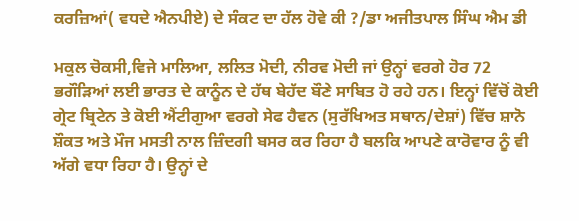ਕਰਜ਼ਿਆਂ( ਵਧਦੇ ਐਨਪੀਏ) ਦੇ ਸੰਕਟ ਦਾ ਹੱਲ ਹੋਵੇ ਕੀ ?/ਡਾ ਅਜੀਤਪਾਲ ਸਿੰਘ ਐਮ ਡੀ

ਮਕੁਲ ਚੋਕਸੀ,ਵਿਜੇ ਮਾਲਿਆ, ਲਲਿਤ ਮੋਦੀ, ਨੀਰਵ ਮੋਦੀ ਜਾਂ ਉਨ੍ਹਾਂ ਵਰਗੇ ਹੋਰ 72 ਭਗੌੜਿਆਂ ਲਈ ਭਾਰਤ ਦੇ ਕਾਨੂੰਨ ਦੇ ਹੱਥ ਬੇਹੱਦ ਬੌਣੇ ਸਾਬਿਤ ਹੋ ਰਹੇ ਹਨ। ਇਨ੍ਹਾਂ ਵਿੱਚੋਂ ਕੋਈ ਗ੍ਰੇਟ ਬ੍ਰਿਟੇਨ ਤੇ ਕੋਈ ਐਂਟੀਗੁਆ ਵਰਗੇ ਸੇਫ ਹੈਵਨ (ਸੁਰੱਖਿਅਤ ਸਥਾਨ/ਦੇਸ਼ਾਂ) ਵਿੱਚ ਸ਼ਾਨੋ ਸ਼ੌਕਤ ਅਤੇ ਮੌਜ ਮਸਤੀ ਨਾਲ ਜ਼ਿੰਦਗੀ ਬਸਰ ਕਰ ਰਿਹਾ ਹੈ ਬਲਕਿ ਆਪਣੇ ਕਾਰੋਵਾਰ ਨੂੰ ਵੀ ਅੱਗੇ ਵਧਾ ਰਿਹਾ ਹੈ। ਉਨ੍ਹਾਂ ਦੇ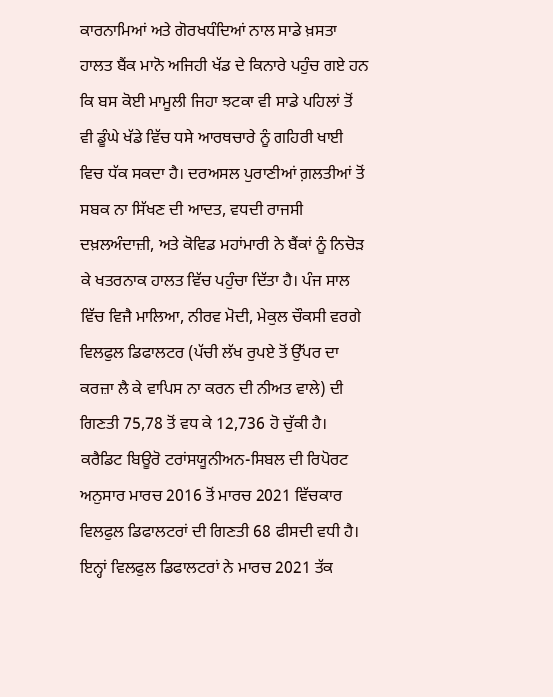ਕਾਰਨਾਮਿਆਂ ਅਤੇ ਗੋਰਖਧੰਦਿਆਂ ਨਾਲ ਸਾਡੇ ਖ਼ਸਤਾ ਹਾਲਤ ਬੈਂਕ ਮਾਨੋ ਅਜਿਹੀ ਖੱਡ ਦੇ ਕਿਨਾਰੇ ਪਹੁੰਚ ਗਏ ਹਨ ਕਿ ਬਸ ਕੋਈ ਮਾਮੂਲੀ ਜਿਹਾ ਝਟਕਾ ਵੀ ਸਾਡੇ ਪਹਿਲਾਂ ਤੋਂ ਵੀ ਡੂੰਘੇ ਖੱਡੇ ਵਿੱਚ ਧਸੇ ਆਰਥਚਾਰੇ ਨੂੰ ਗਹਿਰੀ ਖਾਈ ਵਿਚ ਧੱਕ ਸਕਦਾ ਹੈ। ਦਰਅਸਲ ਪੁਰਾਣੀਆਂ ਗ਼ਲਤੀਆਂ ਤੋਂ ਸਬਕ ਨਾ ਸਿੱਖਣ ਦੀ ਆਦਤ, ਵਧਦੀ ਰਾਜਸੀ ਦਖ਼ਲਅੰਦਾਜ਼ੀ, ਅਤੇ ਕੋਵਿਡ ਮਹਾਂਮਾਰੀ ਨੇ ਬੈਂਕਾਂ ਨੂੰ ਨਿਚੋੜ ਕੇ ਖਤਰਨਾਕ ਹਾਲਤ ਵਿੱਚ ਪਹੁੰਚਾ ਦਿੱਤਾ ਹੈ। ਪੰਜ ਸਾਲ ਵਿੱਚ ਵਿਜੈ ਮਾਲਿਆ, ਨੀਰਵ ਮੋਦੀ, ਮੇਕੁਲ ਚੌਕਸੀ ਵਰਗੇ ਵਿਲਫੁਲ ਡਿਫਾਲਟਰ (ਪੱਚੀ ਲੱਖ ਰੁਪਏ ਤੋਂ ਉੱਪਰ ਦਾ ਕਰਜ਼ਾ ਲੈ ਕੇ ਵਾਪਿਸ ਨਾ ਕਰਨ ਦੀ ਨੀਅਤ ਵਾਲੇ) ਦੀ ਗਿਣਤੀ 75,78 ਤੋਂ ਵਧ ਕੇ 12,736 ਹੋ ਚੁੱਕੀ ਹੈ। ਕਰੈਡਿਟ ਬਿਊਰੋ ਟਰਾਂਸਯੂਨੀਅਨ-ਸਿਬਲ ਦੀ ਰਿਪੋਰਟ ਅਨੁਸਾਰ ਮਾਰਚ 2016 ਤੋਂ ਮਾਰਚ 2021 ਵਿੱਚਕਾਰ ਵਿਲਫੁਲ ਡਿਫਾਲਟਰਾਂ ਦੀ ਗਿਣਤੀ 68 ਫੀਸਦੀ ਵਧੀ ਹੈ। ਇਨ੍ਹਾਂ ਵਿਲਫੁਲ ਡਿਫਾਲਟਰਾਂ ਨੇ ਮਾਰਚ 2021 ਤੱਕ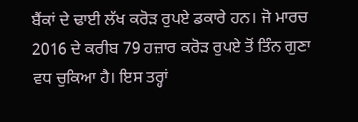ਬੈਂਕਾਂ ਦੇ ਢਾਈ ਲੱਖ ਕਰੋੜ ਰੁਪਏ ਡਕਾਰੇ ਹਨ। ਜੋ ਮਾਰਚ 2016 ਦੇ ਕਰੀਬ 79 ਹਜ਼ਾਰ ਕਰੋੜ ਰੁਪਏ ਤੋਂ ਤਿੰਨ ਗੁਣਾ ਵਧ ਚੁਕਿਆ ਹੈ। ਇਸ ਤਰ੍ਹਾਂ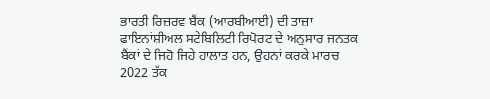ਭਾਰਤੀ ਰਿਜ਼ਰਵ ਬੈਂਕ (ਆਰਬੀਆਈ) ਦੀ ਤਾਜ਼ਾ ਫਾਇਨਾਂਸ਼ੀਅਲ ਸਟੇਬਿਲਿਟੀ ਰਿਪੋਰਟ ਦੇ ਅਨੁਸਾਰ ਜਨਤਕ ਬੈਂਕਾਂ ਦੇ ਜਿਹੋ ਜਿਹੇ ਹਾਲਾਤ ਹਨ, ਉਹਨਾਂ ਕਰਕੇ ਮਾਰਚ 2022 ਤੱਕ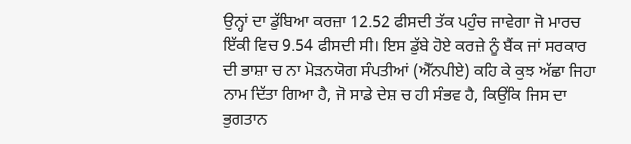ਉਨ੍ਹਾਂ ਦਾ ਡੁੱਬਿਆ ਕਰਜ਼ਾ 12.52 ਫੀਸਦੀ ਤੱਕ ਪਹੁੰਚ ਜਾਵੇਗਾ ਜੋ ਮਾਰਚ ਇੱਕੀ ਵਿਚ 9.54 ਫੀਸਦੀ ਸੀ। ਇਸ ਡੁੱਬੇ ਹੋਏ ਕਰਜ਼ੇ ਨੂੰ ਬੈਂਕ ਜਾਂ ਸਰਕਾਰ ਦੀ ਭਾਸ਼ਾ ਚ ਨਾ ਮੋੜਨਯੋਗ ਸੰਪਤੀਆਂ (ਐੱਨਪੀਏ) ਕਹਿ ਕੇ ਕੁਝ ਅੱਛਾ ਜਿਹਾ ਨਾਮ ਦਿੱਤਾ ਗਿਆ ਹੈ, ਜੋ ਸਾਡੇ ਦੇਸ਼ ਚ ਹੀ ਸੰਭਵ ਹੈ, ਕਿਉਂਕਿ ਜਿਸ ਦਾ ਭੁਗਤਾਨ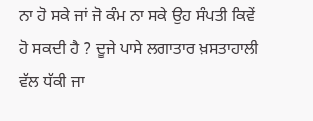ਨਾ ਹੋ ਸਕੇ ਜਾਂ ਜੋ ਕੰਮ ਨਾ ਸਕੇ ਉਹ ਸੰਪਤੀ ਕਿਵੇਂ ਹੋ ਸਕਦੀ ਹੈ ? ਦੂਜੇ ਪਾਸੇ ਲਗਾਤਾਰ ਖ਼ਸਤਾਹਾਲੀ ਵੱਲ ਧੱਕੀ ਜਾ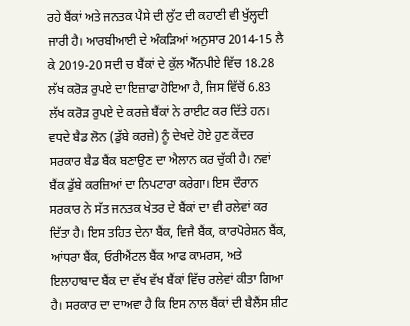ਰਹੇ ਬੈਂਕਾਂ ਅਤੇ ਜਨਤਕ ਪੈਸੇ ਦੀ ਲੁੱਟ ਦੀ ਕਹਾਣੀ ਵੀ ਖੁੱਲ੍ਹਦੀ ਜਾਰੀ ਹੈ। ਆਰਬੀਆਈ ਦੇ ਅੰਕੜਿਆਂ ਅਨੁਸਾਰ 2014-15 ਲੈ ਕੇ 2019-20 ਸਦੀ ਚ ਬੈਂਕਾਂ ਦੇ ਕੁੱਲ ਐੱਨਪੀਏ ਵਿੱਚ 18.28 ਲੱਖ ਕਰੋੜ ਰੁਪਏ ਦਾ ਇਜ਼ਾਫਾ ਹੋਇਆ ਹੈ, ਜਿਸ ਵਿੱਚੋਂ 6.83 ਲੱਖ ਕਰੋੜ ਰੁਪਏ ਦੇ ਕਰਜ਼ੇ ਬੈਂਕਾਂ ਨੇ ਰਾਈਟ ਕਰ ਦਿੱਤੇ ਹਨ। ਵਧਦੇ ਬੈਡ ਲੋਨ (ਡੁੱਬੇ ਕਰਜ਼ੇ) ਨੂੰ ਦੇਖਦੇ ਹੋਏ ਹੁਣ ਕੇਂਦਰ ਸਰਕਾਰ ਬੈਡ ਬੈਂਕ ਬਣਾਉਣ ਦਾ ਐਲਾਨ ਕਰ ਚੁੱਕੀ ਹੈ। ਨਵਾਂ ਬੈਂਕ ਡੁੱਬੇ ਕਰਜ਼ਿਆਂ ਦਾ ਨਿਪਟਾਰਾ ਕਰੇਗਾ। ਇਸ ਦੌਰਾਨ ਸਰਕਾਰ ਨੇ ਸੱਤ ਜਨਤਕ ਖੇਤਰ ਦੇ ਬੈਂਕਾਂ ਦਾ ਵੀ ਰਲੇਵਾਂ ਕਰ ਦਿੱਤਾ ਹੈ। ਇਸ ਤਹਿਤ ਦੇਨਾ ਬੈਂਕ, ਵਿਜੈ ਬੈਂਕ, ਕਾਰਪੋਰੇਸ਼ਨ ਬੈਂਕ, ਆਂਧਰਾ ਬੈਂਕ, ਓਰੀਐਂਟਲ ਬੈਂਕ ਆਫ ਕਾਮਰਸ, ਅਤੇ ਇਲਾਹਾਬਾਦ ਬੈਂਕ ਦਾ ਵੱਖ ਵੱਖ ਬੈਂਕਾਂ ਵਿੱਚ ਰਲੇਵਾਂ ਕੀਤਾ ਗਿਆ ਹੈ। ਸਰਕਾਰ ਦਾ ਦਾਅਵਾ ਹੈ ਕਿ ਇਸ ਨਾਲ ਬੈਂਕਾਂ ਦੀ ਬੈਲੈਂਸ ਸ਼ੀਟ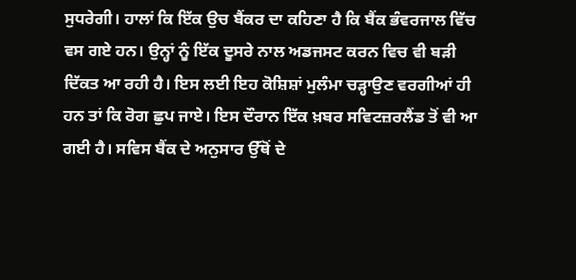ਸੁਧਰੇਗੀ। ਹਾਲਾਂ ਕਿ ਇੱਕ ਉਚ ਬੈਂਕਰ ਦਾ ਕਹਿਣਾ ਹੈ ਕਿ ਬੈਂਕ ਭੰਵਰਜਾਲ ਵਿੱਚ ਵਸ ਗਏ ਹਨ। ਉਨ੍ਹਾਂ ਨੂੰ ਇੱਕ ਦੂਸਰੇ ਨਾਲ ਅਡਜਸਟ ਕਰਨ ਵਿਚ ਵੀ ਬੜੀ ਦਿੱਕਤ ਆ ਰਹੀ ਹੈ। ਇਸ ਲਈ ਇਹ ਕੋਸ਼ਿਸ਼ਾਂ ਮੁਲੰਮਾ ਚੜ੍ਹਾਉਣ ਵਰਗੀਆਂ ਹੀ ਹਨ ਤਾਂ ਕਿ ਰੋਗ ਛੁਪ ਜਾਏ। ਇਸ ਦੌਰਾਨ ਇੱਕ ਖ਼ਬਰ ਸਵਿਟਜ਼ਰਲੈਂਡ ਤੋਂ ਵੀ ਆ ਗਈ ਹੈ। ਸਵਿਸ ਬੈਂਕ ਦੇ ਅਨੁਸਾਰ ਉੱਥੋਂ ਦੇ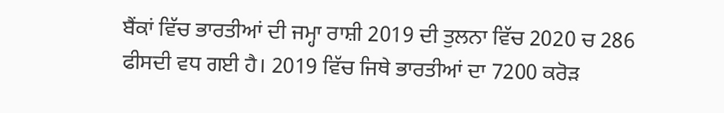ਬੈਂਕਾਂ ਵਿੱਚ ਭਾਰਤੀਆਂ ਦੀ ਜਮ੍ਹਾ ਰਾਸ਼ੀ 2019 ਦੀ ਤੁਲਨਾ ਵਿੱਚ 2020 ਚ 286 ਫੀਸਦੀ ਵਧ ਗਈ ਹੈ। 2019 ਵਿੱਚ ਜਿਥੇ ਭਾਰਤੀਆਂ ਦਾ 7200 ਕਰੋੜ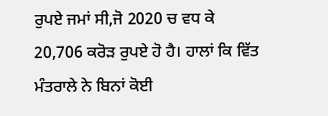ਰੁਪਏ ਜਮਾਂ ਸੀ,ਜੋ 2020 ਚ ਵਧ ਕੇ 20,706 ਕਰੋੜ ਰੁਪਏ ਹੋ ਹੈ। ਹਾਲਾਂ ਕਿ ਵਿੱਤ ਮੰਤਰਾਲੇ ਨੇ ਬਿਨਾਂ ਕੋਈ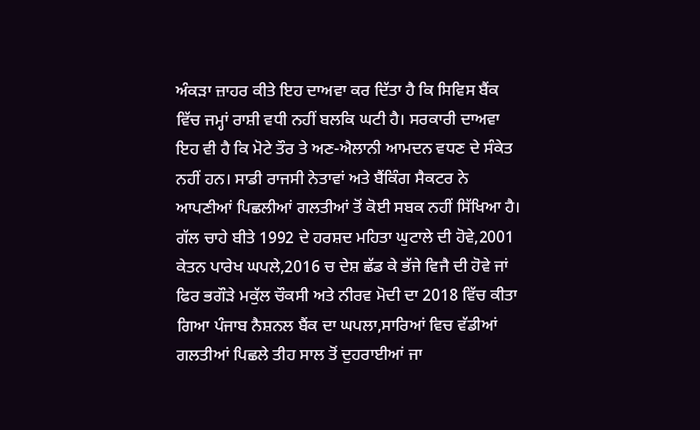ਅੰਕੜਾ ਜ਼ਾਹਰ ਕੀਤੇ ਇਹ ਦਾਅਵਾ ਕਰ ਦਿੱਤਾ ਹੈ ਕਿ ਸਿਵਿਸ ਬੈਂਕ ਵਿੱਚ ਜਮ੍ਹਾਂ ਰਾਸ਼ੀ ਵਧੀ ਨਹੀਂ ਬਲਕਿ ਘਟੀ ਹੈ। ਸਰਕਾਰੀ ਦਾਅਵਾ ਇਹ ਵੀ ਹੈ ਕਿ ਮੋਟੇ ਤੌਰ ਤੇ ਅਣ-ਐਲਾਨੀ ਆਮਦਨ ਵਧਣ ਦੇ ਸੰਕੇਤ ਨਹੀਂ ਹਨ। ਸਾਡੀ ਰਾਜਸੀ ਨੇਤਾਵਾਂ ਅਤੇ ਬੈਂਕਿੰਗ ਸੈਕਟਰ ਨੇ ਆਪਣੀਆਂ ਪਿਛਲੀਆਂ ਗਲਤੀਆਂ ਤੋਂ ਕੋਈ ਸਬਕ ਨਹੀਂ ਸਿੱਖਿਆ ਹੈ। ਗੱਲ ਚਾਹੇ ਬੀਤੇ 1992 ਦੇ ਹਰਸ਼ਦ ਮਹਿਤਾ ਘੁਟਾਲੇ ਦੀ ਹੋਵੇ,2001 ਕੇਤਨ ਪਾਰੇਖ ਘਪਲੇ,2016 ਚ ਦੇਸ਼ ਛੱਡ ਕੇ ਭੱਜੇ ਵਿਜੈ ਦੀ ਹੋਵੇ ਜਾਂ ਫਿਰ ਭਗੌੜੇ ਮਕੁੱਲ ਚੌਕਸੀ ਅਤੇ ਨੀਰਵ ਮੋਦੀ ਦਾ 2018 ਵਿੱਚ ਕੀਤਾ ਗਿਆ ਪੰਜਾਬ ਨੈਸ਼ਨਲ ਬੈਂਕ ਦਾ ਘਪਲਾ,ਸਾਰਿਆਂ ਵਿਚ ਵੱਡੀਆਂ ਗਲਤੀਆਂ ਪਿਛਲੇ ਤੀਹ ਸਾਲ ਤੋਂ ਦੁਹਰਾਈਆਂ ਜਾ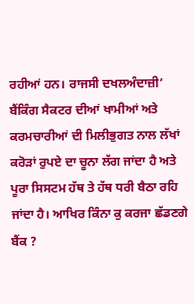ਰਹੀਆਂ ਹਨ। ਰਾਜਸੀ ਦਖਲਅੰਦਾਜ਼ੀ’ ਬੈਂਕਿੰਗ ਸੈਕਟਰ ਦੀਆਂ ਖਾਮੀਆਂ ਅਤੇ ਕਰਮਚਾਰੀਆਂ ਦੀ ਮਿਲੀਭੁਗਤ ਨਾਲ ਲੱਖਾਂ ਕਰੋੜਾਂ ਰੁਪਏ ਦਾ ਚੂਨਾ ਲੱਗ ਜਾਂਦਾ ਹੈ ਅਤੇ ਪੂਰਾ ਸਿਸਟਮ ਹੱਥ ਤੇ ਹੱਥ ਧਰੀ ਬੈਠਾ ਰਹਿ ਜਾਂਦਾ ਹੈ। ਆਖਿਰ ਕਿੰਨਾ ਕੁ ਕਰਜਾ ਛੱਡਣਗੇ ਬੈਂਕ ?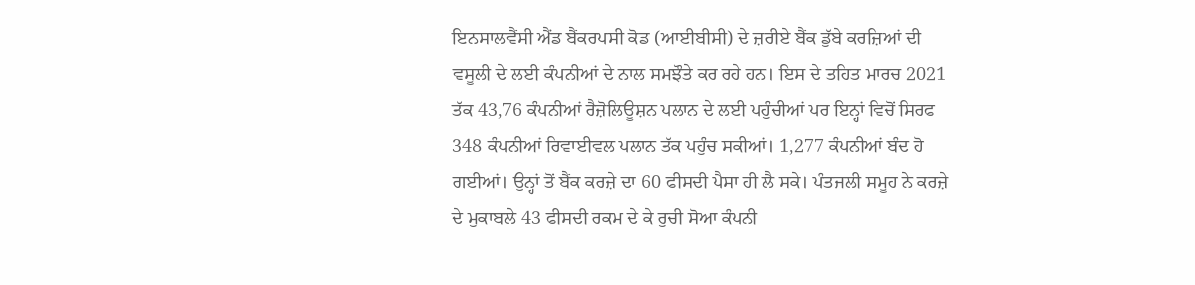ਇਨਸਾਲਵੈਂਸੀ ਐਂਡ ਬੈਂਕਰਪਸੀ ਕੋਡ (ਆਈਬੀਸੀ) ਦੇ ਜ਼ਰੀਏ ਬੈਂਕ ਡੁੱਬੇ ਕਰਜ਼ਿਆਂ ਦੀ ਵਸੂਲੀ ਦੇ ਲਈ ਕੰਪਨੀਆਂ ਦੇ ਨਾਲ ਸਮਝੌਤੇ ਕਰ ਰਹੇ ਹਨ। ਇਸ ਦੇ ਤਹਿਤ ਮਾਰਚ 2021 ਤੱਕ 43,76 ਕੰਪਨੀਆਂ ਰੈਜ਼ੋਲਿਊਸ਼ਨ ਪਲਾਨ ਦੇ ਲਈ ਪਹੁੰਚੀਆਂ ਪਰ ਇਨ੍ਹਾਂ ਵਿਚੋਂ ਸਿਰਫ 348 ਕੰਪਨੀਆਂ ਰਿਵਾਈਵਲ ਪਲਾਨ ਤੱਕ ਪਹੁੰਚ ਸਕੀਆਂ। 1,277 ਕੰਪਨੀਆਂ ਬੰਦ ਹੋ ਗਈਆਂ। ਉਨ੍ਹਾਂ ਤੋਂ ਬੈਂਕ ਕਰਜ਼ੇ ਦਾ 60 ਫੀਸਦੀ ਪੈਸਾ ਹੀ ਲੈ ਸਕੇ। ਪੰਤਜਲੀ ਸਮੂਹ ਨੇ ਕਰਜ਼ੇ ਦੇ ਮੁਕਾਬਲੇ 43 ਫੀਸਦੀ ਰਕਮ ਦੇ ਕੇ ਰੁਚੀ ਸੋਆ ਕੰਪਨੀ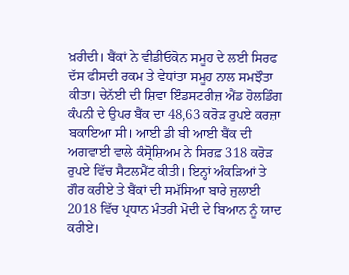ਖ਼ਰੀਦੀ। ਬੈਂਕਾਂ ਨੇ ਵੀਡੀਓਕੋਨ ਸਮੂਹ ਦੇ ਲਈ ਸਿਰਫ ਦੱਸ ਫੀਸਦੀ ਰਕਮ ਤੇ ਵੇਧਾਂਤਾ ਸਮੂਹ ਨਾਲ ਸਮਝੌਤਾ ਕੀਤਾ। ਚੇਨੱਈ ਦੀ ਸ਼ਿਵਾ ਇੰਡਸਟਰੀਜ਼ ਐਂਡ ਹੋਲਡਿੰਗ ਕੰਪਨੀ ਦੇ ਉਪਰ ਬੈਂਕ ਦਾ 48,63 ਕਰੋੜ ਰੁਪਏ ਕਰਜ਼ਾ ਬਕਾਇਆ ਸੀ। ਆਈ ਡੀ ਬੀ ਆਈ ਬੈਂਕ ਦੀ ਅਗਵਾਈ ਵਾਲੇ ਕੰਸ੍ਰੋਸ਼ਿਅਮ ਨੇ ਸਿਰਫ਼ 318 ਕਰੋੜ ਰੁਪਏ ਵਿੱਚ ਸੈਟਲਮੈਂਟ ਕੀਤੀ। ਇਨ੍ਹਾਂ ਅੰਕੜਿਆਂ ਤੇ ਗੌਰ ਕਰੀਏ ਤੇ ਬੈਂਕਾਂ ਦੀ ਸਮੱਸਿਆ ਬਾਰੇ ਜੁਲਾਈ 2018 ਵਿੱਚ ਪ੍ਰਧਾਨ ਮੰਤਰੀ ਮੋਦੀ ਦੇ ਬਿਆਨ ਨੂੰ ਯਾਦ ਕਰੀਏ।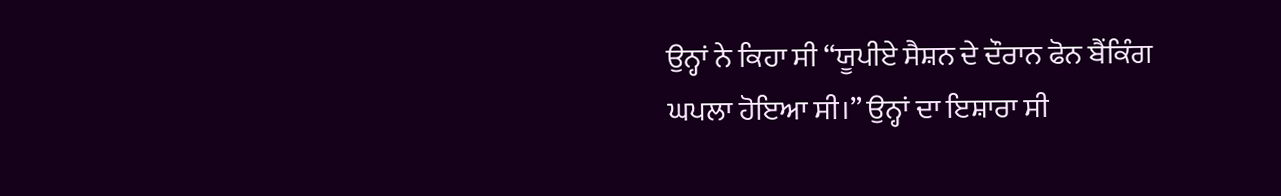ਉਨ੍ਹਾਂ ਨੇ ਕਿਹਾ ਸੀ “ਯੂਪੀਏ ਸੈਸ਼ਨ ਦੇ ਦੌਰਾਨ ਫੋਨ ਬੈਂਕਿੰਗ ਘਪਲਾ ਹੋਇਆ ਸੀ।” ਉਨ੍ਹਾਂ ਦਾ ਇਸ਼ਾਰਾ ਸੀ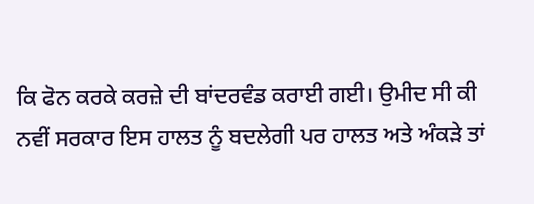ਕਿ ਫੋਨ ਕਰਕੇ ਕਰਜ਼ੇ ਦੀ ਬਾਂਦਰਵੰਡ ਕਰਾਈ ਗਈ। ਉਮੀਦ ਸੀ ਕੀ ਨਵੀਂ ਸਰਕਾਰ ਇਸ ਹਾਲਤ ਨੂੰ ਬਦਲੇਗੀ ਪਰ ਹਾਲਤ ਅਤੇ ਅੰਕੜੇ ਤਾਂ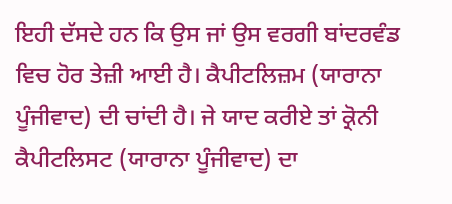ਇਹੀ ਦੱਸਦੇ ਹਨ ਕਿ ਉਸ ਜਾਂ ਉਸ ਵਰਗੀ ਬਾਂਦਰਵੰਡ ਵਿਚ ਹੋਰ ਤੇਜ਼ੀ ਆਈ ਹੈ। ਕੈਪੀਟਲਿਜ਼ਮ (ਯਾਰਾਨਾ ਪੂੰਜੀਵਾਦ) ਦੀ ਚਾਂਦੀ ਹੈ। ਜੇ ਯਾਦ ਕਰੀਏ ਤਾਂ ਕ੍ਰੋਨੀ ਕੈਪੀਟਲਿਸਟ (ਯਾਰਾਨਾ ਪੂੰਜੀਵਾਦ) ਦਾ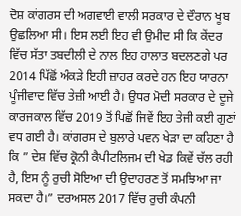ਦੋਸ਼ ਕਾਂਗਰਸ ਦੀ ਅਗਵਾਈ ਵਾਲੀ ਸਰਕਾਰ ਦੇ ਦੌਰਾਨ ਖੂਬ ਉਛਲਿਆ ਸੀ। ਇਸ ਲਈ ਇਹ ਵੀ ਉਮੀਦ ਸੀ ਕਿ ਕੇਂਦਰ ਵਿੱਚ ਸੱਤਾ ਤਬਦੀਲੀ ਦੇ ਨਾਲ ਇਹ ਹਾਲਾਤ ਬਦਲਣਗੇ ਪਰ 2014 ਪਿੱਛੋਂ ਅੰਕੜੇ ਇਹੀ ਜ਼ਾਹਰ ਕਰਦੇ ਹਨ ਇਹ ਯਾਰਨਾ ਪੂੰਜੀਵਾਦ ਵਿੱਚ ਤੇਜ਼ੀ ਆਈ ਹੈ। ਉਧਰ ਮੋਦੀ ਸਰਕਾਰ ਦੇ ਦੂਜੇ ਕਾਰਜਕਾਲ ਵਿੱਚ 2019 ਤੋਂ ਪਿਛੋਂ ਜਿਵੇਂ ਇਹ ਤੇਜੀ ਕਈ ਗੁਣਾਂ ਵਧ ਗਈ ਹੈ। ਕਾਂਗਰਸ ਦੇ ਬੁਲਾਰੇ ਪਵਨ ਖੇੜਾ ਦਾ ਕਹਿਣਾ ਹੈ ਕਿ ” ਦੇਸ਼ ਵਿੱਚ ਕ੍ਰੋਨੀ ਕੈਪੀਟਲਿਜਮ ਦੀ ਖੇਡ ਕਿਵੇਂ ਚੱਲ ਰਹੀ ਹੈ, ਇਸ ਨੂੰ ਰੁਚੀ ਸੋਇਆ ਦੀ ਉਦਾਹਰਣ ਤੋਂ ਸਮਝਿਆ ਜਾ ਸਕਦਾ ਹੈ।” ਦਰਅਸਲ 2017 ਵਿੱਚ ਰੁਚੀ ਕੰਪਨੀ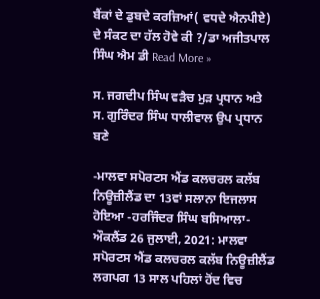ਬੈਂਕਾਂ ਦੇ ਡੁਬਦੇ ਕਰਜ਼ਿਆਂ( ਵਧਦੇ ਐਨਪੀਏ) ਦੇ ਸੰਕਟ ਦਾ ਹੱਲ ਹੋਵੇ ਕੀ ?/ਡਾ ਅਜੀਤਪਾਲ ਸਿੰਘ ਐਮ ਡੀ Read More »

ਸ. ਜਗਦੀਪ ਸਿੰਘ ਵੜੈਚ ਮੁੜ ਪ੍ਰਧਾਨ ਅਤੇ ਸ. ਗੁਰਿੰਦਰ ਸਿੰਘ ਧਾਲੀਵਾਲ ਉਪ ਪ੍ਰਧਾਨ ਬਣੇ

-ਮਾਲਵਾ ਸਪੋਰਟਸ ਐਂਡ ਕਲਚਰਲ ਕਲੱਬ ਨਿਊਜ਼ੀਲੈਂਡ ਦਾ 13ਵਾਂ ਸਲਾਨਾ ਇਜਲਾਸ ਹੋਇਆ -ਹਰਜਿੰਦਰ ਸਿੰਘ ਬਸਿਆਲਾ- ਔਕਲੈਂਡ 26 ਜੁਲਾਈ, 2021: ਮਾਲਵਾ ਸਪੋਰਟਸ ਐਂਡ ਕਲਚਰਲ ਕਲੱਬ ਨਿਊਜ਼ੀਲੈਂਡ ਲਗਪਗ 13 ਸਾਲ ਪਹਿਲਾਂ ਹੋਂਦ ਵਿਚ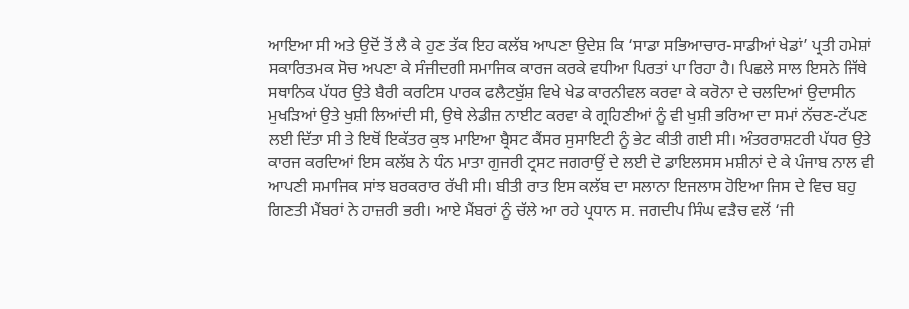ਆਇਆ ਸੀ ਅਤੇ ਉਦੋਂ ਤੋਂ ਲੈ ਕੇ ਹੁਣ ਤੱਕ ਇਹ ਕਲੱਬ ਆਪਣਾ ਉਦੇਸ਼ ਕਿ ‘ਸਾਡਾ ਸਭਿਆਚਾਰ-ਸਾਡੀਆਂ ਖੇਡਾਂ’ ਪ੍ਰਤੀ ਹਮੇਸ਼ਾਂ ਸਕਾਰਿਤਮਕ ਸੋਚ ਅਪਣਾ ਕੇ ਸੰਜੀਦਗੀ ਸਮਾਜਿਕ ਕਾਰਜ ਕਰਕੇ ਵਧੀਆ ਪਿਰਤਾਂ ਪਾ ਰਿਹਾ ਹੈ। ਪਿਛਲੇ ਸਾਲ ਇਸਨੇ ਜਿੱਥੇ ਸਥਾਨਿਕ ਪੱਧਰ ਉਤੇ ਬੈਰੀ ਕਰਟਿਸ ਪਾਰਕ ਫਲੈਟਬੁੱਸ਼ ਵਿਖੇ ਖੇਡ ਕਾਰਨੀਵਲ ਕਰਵਾ ਕੇ ਕਰੋਨਾ ਦੇ ਚਲਦਿਆਂ ਉਦਾਸੀਨ ਮੁਖੜਿਆਂ ਉਤੇ ਖੁਸ਼ੀ ਲਿਆਂਦੀ ਸੀ, ਉਥੇ ਲੇਡੀਜ਼ ਨਾਈਟ ਕਰਵਾ ਕੇ ਗ੍ਰਹਿਣੀਆਂ ਨੂੰ ਵੀ ਖੁਸ਼ੀ ਭਰਿਆ ਦਾ ਸਮਾਂ ਨੱਚਣ-ਟੱਪਣ ਲਈ ਦਿੱਤਾ ਸੀ ਤੇ ਇਥੋਂ ਇਕੱਤਰ ਕੁਝ ਮਾਇਆ ਬ੍ਰੈਸਟ ਕੈਂਸਰ ਸੁਸਾਇਟੀ ਨੂੰ ਭੇਟ ਕੀਤੀ ਗਈ ਸੀ। ਅੰਤਰਰਾਸ਼ਟਰੀ ਪੱਧਰ ਉਤੇ ਕਾਰਜ ਕਰਦਿਆਂ ਇਸ ਕਲੱਬ ਨੇ ਧੰਨ ਮਾਤਾ ਗੁਜਰੀ ਟ੍ਰਸਟ ਜਗਰਾਉਂ ਦੇ ਲਈ ਦੋ ਡਾਇਲਸਸ ਮਸ਼ੀਨਾਂ ਦੇ ਕੇ ਪੰਜਾਬ ਨਾਲ ਵੀ ਆਪਣੀ ਸਮਾਜਿਕ ਸਾਂਝ ਬਰਕਰਾਰ ਰੱਖੀ ਸੀ। ਬੀਤੀ ਰਾਤ ਇਸ ਕਲੱਬ ਦਾ ਸਲਾਨਾ ਇਜਲਾਸ ਹੋਇਆ ਜਿਸ ਦੇ ਵਿਚ ਬਹੁ ਗਿਣਤੀ ਮੈਂਬਰਾਂ ਨੇ ਹਾਜ਼ਰੀ ਭਰੀ। ਆਏ ਮੈਂਬਰਾਂ ਨੂੰ ਚੱਲੇ ਆ ਰਹੇ ਪ੍ਰਧਾਨ ਸ. ਜਗਦੀਪ ਸਿੰਘ ਵੜੈਚ ਵਲੋਂ ‘ਜੀ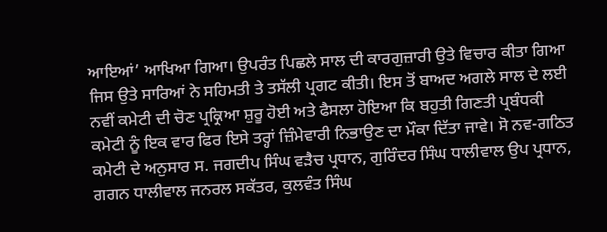ਆਇਆਂ’ ਆਖਿਆ ਗਿਆ। ਉਪਰੰਤ ਪਿਛਲੇ ਸਾਲ ਦੀ ਕਾਰਗੁਜ਼ਾਰੀ ਉਤੇ ਵਿਚਾਰ ਕੀਤਾ ਗਿਆ ਜਿਸ ਉਤੇ ਸਾਰਿਆਂ ਨੇ ਸਹਿਮਤੀ ਤੇ ਤਸੱਲੀ ਪ੍ਰਗਟ ਕੀਤੀ। ਇਸ ਤੋਂ ਬਾਅਦ ਅਗਲੇ ਸਾਲ ਦੇ ਲਈ ਨਵੀਂ ਕਮੇਟੀ ਦੀ ਚੋਣ ਪ੍ਰਕ੍ਰਿਆ ਸ਼ੁਰੂ ਹੋਈ ਅਤੇ ਫੈਸਲਾ ਹੋਇਆ ਕਿ ਬਹੁਤੀ ਗਿਣਤੀ ਪ੍ਰਬੰਧਕੀ ਕਮੇਟੀ ਨੂੰ ਇਕ ਵਾਰ ਫਿਰ ਇਸੇ ਤਰ੍ਹਾਂ ਜ਼ਿੰਮੇਵਾਰੀ ਨਿਭਾਉਣ ਦਾ ਮੌਕਾ ਦਿੱਤਾ ਜਾਵੇ। ਸੋ ਨਵ-ਗਠਿਤ ਕਮੇਟੀ ਦੇ ਅਨੁਸਾਰ ਸ. ਜਗਦੀਪ ਸਿੰਘ ਵੜੈਚ ਪ੍ਰਧਾਨ, ਗੁਰਿੰਦਰ ਸਿੰਘ ਧਾਲੀਵਾਲ ਉਪ ਪ੍ਰਧਾਨ, ਗਗਨ ਧਾਲੀਵਾਲ ਜਨਰਲ ਸਕੱਤਰ, ਕੁਲਵੰਤ ਸਿੰਘ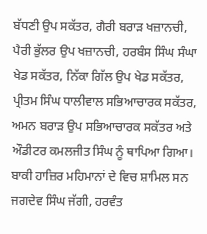ਬੱਧਣੀ ਉਪ ਸਕੱਤਰ, ਗੈਰੀ ਬਰਾੜ ਖਜ਼ਾਨਚੀ, ਪੈਰੀ ਭੁੱਲਰ ਉਪ ਖਜ਼ਾਨਚੀ, ਹਰਬੰਸ ਸਿੰਘ ਸੰਘਾ ਖੇਡ ਸਕੱਤਰ, ਨਿੱਕਾ ਗਿੱਲ ਉਪ ਖੇਡ ਸਕੱਤਰ, ਪ੍ਰੀਤਮ ਸਿੰਘ ਧਾਲੀਵਾਲ ਸਭਿਆਚਾਰਕ ਸਕੱਤਰ, ਅਮਨ ਬਰਾੜ ਉਪ ਸਭਿਆਚਾਰਕ ਸਕੱਤਰ ਅਤੇ ਔਡੀਟਰ ਕਮਲਜੀਤ ਸਿੰਘ ਨੂੰ ਥਾਪਿਆ ਗਿਆ। ਬਾਕੀ ਹਾਜ਼ਿਰ ਮਹਿਮਾਨਾਂ ਦੇ ਵਿਚ ਸ਼ਾਮਿਲ ਸਨ ਜਗਦੇਵ ਸਿੰਘ ਜੱਗੀ, ਹਰਵੰਤ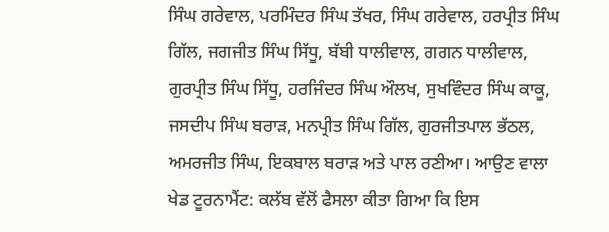ਸਿੰਘ ਗਰੇਵਾਲ, ਪਰਮਿੰਦਰ ਸਿੰਘ ਤੱਖਰ, ਸਿੰਘ ਗਰੇਵਾਲ, ਹਰਪ੍ਰੀਤ ਸਿੰਘ ਗਿੱਲ, ਜਗਜੀਤ ਸਿੰਘ ਸਿੱਧੂ, ਬੱਬੀ ਧਾਲੀਵਾਲ, ਗਗਨ ਧਾਲੀਵਾਲ, ਗੁਰਪ੍ਰੀਤ ਸਿੰਘ ਸਿੱਧੂ, ਹਰਜਿੰਦਰ ਸਿੰਘ ਔਲਖ, ਸੁਖਵਿੰਦਰ ਸਿੰਘ ਕਾਕੂ, ਜਸਦੀਪ ਸਿੰਘ ਬਰਾੜ, ਮਨਪ੍ਰੀਤ ਸਿੰਘ ਗਿੱਲ, ਗੁਰਜੀਤਪਾਲ ਭੱਠਲ, ਅਮਰਜੀਤ ਸਿੰਘ, ਇਕਬਾਲ ਬਰਾੜ ਅਤੇ ਪਾਲ ਰਣੀਆ। ਆਉਣ ਵਾਲਾ ਖੇਡ ਟੂਰਨਾਮੈਂਟ: ਕਲੱਬ ਵੱਲੋਂ ਫੈਸਲਾ ਕੀਤਾ ਗਿਆ ਕਿ ਇਸ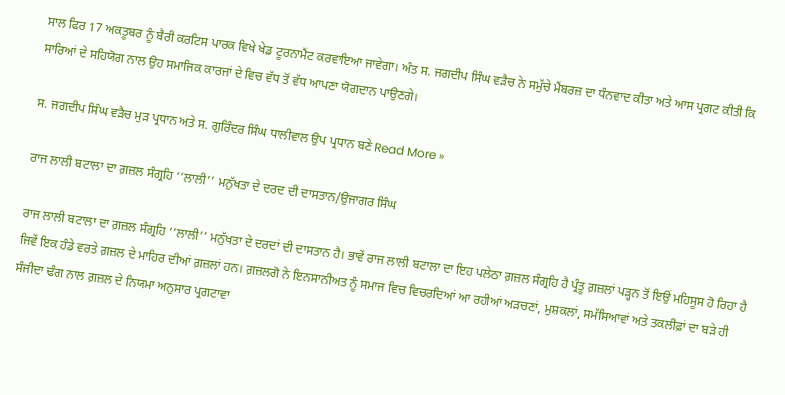ਸਾਲ ਫਿਰ 17 ਅਕਤੂਬਰ ਨੂੰ ਬੈਰੀ ਕਰਟਿਸ ਪਾਰਕ ਵਿਖੇ ਖੇਡ ਟੂਰਨਾਮੈਂਟ ਕਰਵਾਇਆ ਜਾਵੇਗਾ। ਅੰਤ ਸ. ਜਗਦੀਪ ਸਿੰਘ ਵੜੈਚ ਨੇ ਸਮੁੱਚੇ ਮੈਂਬਰਜ਼ ਦਾ ਧੰਨਵਾਦ ਕੀਤਾ ਅਤੇ ਆਸ ਪ੍ਰਗਟ ਕੀਤੀ ਕਿ ਸਾਰਿਆਂ ਦੇ ਸਹਿਯੋਗ ਨਾਲ ਉਹ ਸਮਾਜਿਕ ਕਾਰਜਾਂ ਦੇ ਵਿਚ ਵੱਧ ਤੋਂ ਵੱਧ ਆਪਣਾ ਯੋਗਦਾਨ ਪਾਉਣਗੇ।

ਸ. ਜਗਦੀਪ ਸਿੰਘ ਵੜੈਚ ਮੁੜ ਪ੍ਰਧਾਨ ਅਤੇ ਸ. ਗੁਰਿੰਦਰ ਸਿੰਘ ਧਾਲੀਵਾਲ ਉਪ ਪ੍ਰਧਾਨ ਬਣੇ Read More »

ਰਾਜ ਲਾਲੀ ਬਟਾਲਾ ਦਾ ਗ਼ਜ਼ਲ ਸੰਗ੍ਰਹਿ ‘‘ਲਾਲੀ’’ ਮਨੁੱਖਤਾ ਦੇ ਦਰਦ ਦੀ ਦਾਸਤਾਨ/ਉਜਾਗਰ ਸਿੰਘ

ਰਾਜ ਲਾਲੀ ਬਟਾਲਾ ਦਾ ਗ਼ਜ਼ਲ ਸੰਗ੍ਰਹਿ ‘‘ਲਾਲੀ’’ ਮਨੁੱਖਤਾ ਦੇ ਦਰਦਾਂ ਦੀ ਦਾਸਤਾਨ ਹੈ। ਭਾਵੇਂ ਰਾਜ ਲਾਲੀ ਬਟਾਲਾ ਦਾ ਇਹ ਪਲੇਠਾ ਗ਼ਜ਼ਲ ਸੰਗ੍ਰਹਿ ਹੈ ਪ੍ਰੰਤੂ ਗ਼ਜ਼ਲਾਂ ਪੜ੍ਹਨ ਤੋਂ ਇਉਂ ਮਹਿਸੂਸ ਹੋ ਰਿਹਾ ਹੈ ਜਿਵੇਂ ਇਕ ਹੰਡੇ ਵਰਤੇ ਗ਼ਜ਼ਲ ਦੇ ਮਾਹਿਰ ਦੀਆਂ ਗ਼ਜ਼ਲਾਂ ਹਨ। ਗ਼ਜ਼ਲਗੋ ਨੇ ਇਨਸਾਨੀਅਤ ਨੂੰ ਸਮਾਜ ਵਿਚ ਵਿਚਰਦਿਆਂ ਆ ਰਹੀਆਂ ਅੜਚਣਾਂ, ਮੁਸ਼ਕਲਾਂ, ਸਮੱਸਿਆਵਾਂ ਅਤੇ ਤਕਲੀਫ਼ਾਂ ਦਾ ਬੜੇ ਹੀ ਸੰਜੀਦਾ ਢੰਗ ਨਾਲ ਗ਼ਜ਼ਲ ਦੇ ਨਿਯਮਾ ਅਨੁਸਾਰ ਪ੍ਰਗਟਾਵਾ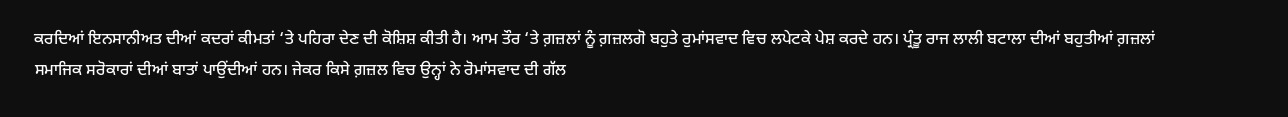ਕਰਦਿਆਂ ਇਨਸਾਨੀਅਤ ਦੀਆਂ ਕਦਰਾਂ ਕੀਮਤਾਂ ‘ਤੇ ਪਹਿਰਾ ਦੇਣ ਦੀ ਕੋਸ਼ਿਸ਼ ਕੀਤੀ ਹੈ। ਆਮ ਤੌਰ ‘ਤੇ ਗ਼ਜ਼ਲਾਂ ਨੂੰ ਗ਼ਜ਼ਲਗੋ ਬਹੁਤੇ ਰੁਮਾਂਸਵਾਦ ਵਿਚ ਲਪੇਟਕੇ ਪੇਸ਼ ਕਰਦੇ ਹਨ। ਪ੍ਰੰਤੂ ਰਾਜ ਲਾਲੀ ਬਟਾਲਾ ਦੀਆਂ ਬਹੁਤੀਆਂ ਗ਼ਜ਼ਲਾਂ ਸਮਾਜਿਕ ਸਰੋਕਾਰਾਂ ਦੀਆਂ ਬਾਤਾਂ ਪਾਉਂਦੀਆਂ ਹਨ। ਜੇਕਰ ਕਿਸੇ ਗ਼ਜ਼ਲ ਵਿਚ ਉਨ੍ਹਾਂ ਨੇ ਰੋਮਾਂਸਵਾਦ ਦੀ ਗੱਲ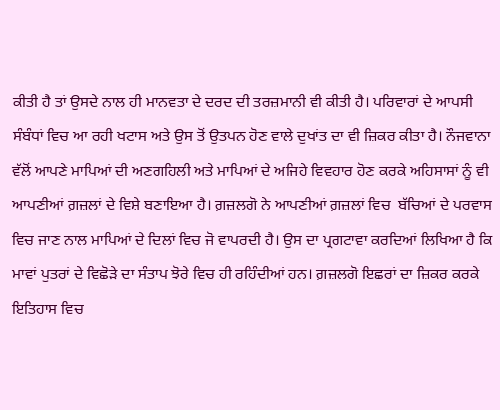ਕੀਤੀ ਹੈ ਤਾਂ ਉਸਦੇ ਨਾਲ ਹੀ ਮਾਨਵਤਾ ਦੇ ਦਰਦ ਦੀ ਤਰਜ਼ਮਾਨੀ ਵੀ ਕੀਤੀ ਹੈ। ਪਰਿਵਾਰਾਂ ਦੇ ਆਪਸੀ ਸੰਬੰਧਾਂ ਵਿਚ ਆ ਰਹੀ ਖਟਾਸ ਅਤੇ ਉਸ ਤੋਂ ਉਤਪਨ ਹੋਣ ਵਾਲੇ ਦੁਖਾਂਤ ਦਾ ਵੀ ਜ਼ਿਕਰ ਕੀਤਾ ਹੈ। ਨੌਜਵਾਨਾ ਵੱਲੋਂ ਆਪਣੇ ਮਾਪਿਆਂ ਦੀ ਅਣਗਹਿਲੀ ਅਤੇ ਮਾਪਿਆਂ ਦੇ ਅਜਿਹੇ ਵਿਵਹਾਰ ਹੋਣ ਕਰਕੇ ਅਹਿਸਾਸਾਂ ਨੂੰ ਵੀ ਆਪਣੀਆਂ ਗ਼ਜ਼ਲਾਂ ਦੇ ਵਿਸ਼ੇ ਬਣਾਇਆ ਹੈ। ਗ਼ਜ਼ਲਗੋ ਨੇ ਆਪਣੀਆਂ ਗ਼ਜ਼ਲਾਂ ਵਿਚ  ਬੱਚਿਆਂ ਦੇ ਪਰਵਾਸ ਵਿਚ ਜਾਣ ਨਾਲ ਮਾਪਿਆਂ ਦੇ ਦਿਲਾਂ ਵਿਚ ਜੋ ਵਾਪਰਦੀ ਹੈ। ਉਸ ਦਾ ਪ੍ਰਗਟਾਵਾ ਕਰਦਿਆਂ ਲਿਖਿਆ ਹੈ ਕਿ ਮਾਵਾਂ ਪੁਤਰਾਂ ਦੇ ਵਿਛੋੜੇ ਦਾ ਸੰਤਾਪ ਝੋਰੇ ਵਿਚ ਹੀ ਰਹਿੰਦੀਆਂ ਹਨ। ਗ਼ਜ਼ਲਗੋ ਇਛਰਾਂ ਦਾ ਜ਼ਿਕਰ ਕਰਕੇ ਇਤਿਹਾਸ ਵਿਚ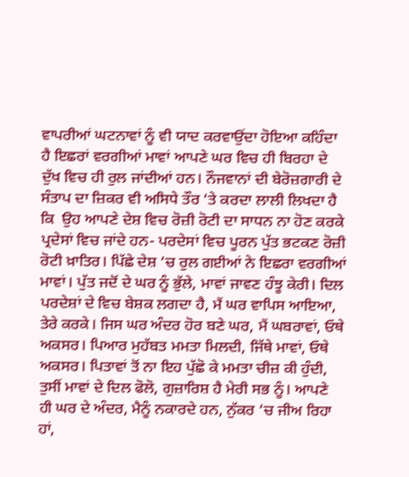ਵਾਪਰੀਆਂ ਘਟਨਾਵਾਂ ਨੂੰ ਵੀ ਯਾਦ ਕਰਵਾਉਂਦਾ ਹੋਇਆ ਕਹਿੰਦਾ ਹੈ ਇਛਰਾਂ ਵਰਗੀਆਂ ਮਾਵਾਂ ਆਪਣੇ ਘਰ ਵਿਚ ਹੀ ਬਿਰਹਾ ਦੇ ਦੁੱਖ ਵਿਚ ਹੀ ਰੁਲ ਜਾਂਦੀਆਂ ਹਨ। ਨੌਜਵਾਨਾਂ ਦੀ ਬੇਰੋਜ਼ਗਾਰੀ ਦੇ ਸੰਤਾਪ ਦਾ ਜ਼ਿਕਰ ਵੀ ਅਸਿਧੇ ਤੌਰ ‘ਤੇ ਕਰਦਾ ਲਾਲੀ ਲਿਖਦਾ ਹੈ ਕਿ  ਉਹ ਆਪਣੇ ਦੇਸ਼ ਵਿਚ ਰੋਜ਼ੀ ਰੋਟੀ ਦਾ ਸਾਧਨ ਨਾ ਹੋਣ ਕਰਕੇ ਪ੍ਰਦੇਸਾਂ ਵਿਚ ਜਾਂਦੇ ਹਨ- ਪਰਦੇਸਾਂ ਵਿਚ ਪੂਰਨ ਪੁੱਤ ਭਟਕਣ ਰੋਜ਼ੀ ਰੋਟੀ ਖ਼ਾਤਿਰ। ਪਿੱਛੇ ਦੇਸ਼ ‘ਚ ਰੁਲ ਗਈਆਂ ਨੇ ਇਛਰਾ ਵਰਗੀਆਂ ਮਾਵਾਂ। ਪੁੱਤ ਜਦੋਂ ਦੇ ਘਰ ਨੂੰ ਭੁੱਲੇ, ਮਾਵਾਂ ਜਾਵਣ ਹੰਝੂ ਕੇਰੀ। ਦਿਲ ਪਰਦੇਸ਼ਾਂ ਦੇ ਵਿਚ ਬੇਸ਼ਕ ਲਗਦਾ ਹੈ, ਮੈਂ ਘਰ ਵਾਪਿਸ ਆਇਆ, ਤੇਰੇ ਕਰਕੇ। ਜਿਸ ਘਰ ਅੰਦਰ ਹੋਰ ਬਣੇ ਘਰ, ਮੈਂ ਘਬਰਾਵਾਂ, ਓਥੇ ਅਕਸਰ। ਪਿਆਰ ਮੁਹੱਬਤ ਮਮਤਾ ਮਿਲਦੀ, ਜਿੱਥੇ ਮਾਵਾਂ, ਓਥੇ ਅਕਸਰ। ਪਿਤਾਵਾਂ ਤੋਂ ਨਾ ਇਹ ਪੁੱਛੋ ਕੇ ਮਮਤਾ ਚੀਜ਼ ਕੀ ਹੁੰਦੀ, ਤੁਸੀਂ ਮਾਵਾਂ ਦੇ ਦਿਲ ਫੋਲੋ, ਗੁਜ਼ਾਰਿਸ਼ ਹੈ ਮੇਰੀ ਸਭ ਨੂੰ। ਆਪਣੇ ਹੀ ਘਰ ਦੇ ਅੰਦਰ, ਮੈਨੂੰ ਨਕਾਰਦੇ ਹਨ, ਨੁੱਕਰ ‘ਚ ਜੀਅ ਰਿਹਾ ਹਾਂ,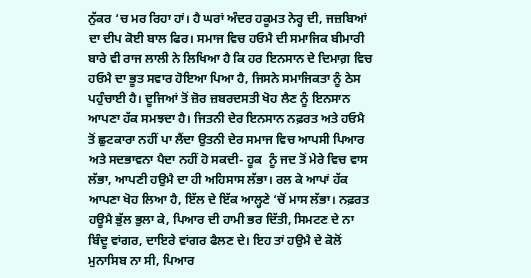ਨੁੱਕਰ ‘ਚ ਮਰ ਰਿਹਾ ਹਾਂ। ਹੈ ਘਰਾਂ ਅੰਦਰ ਹਕੂਮਤ ਨੇਰ੍ਹ ਦੀ, ਜਜ਼ਬਿਆਂ ਦਾ ਦੀਪ ਕੋਈ ਬਾਲ ਫਿਰ। ਸਮਾਜ ਵਿਚ ਹਓਮੈ ਦੀ ਸਮਾਜਿਕ ਬੀਮਾਰੀ ਬਾਰੇ ਵੀ ਰਾਜ ਲਾਲੀ ਨੇ ਲਿਖਿਆ ਹੈ ਕਿ ਹਰ ਇਨਸਾਨ ਦੇ ਦਿਮਾਗ਼ ਵਿਚ ਹਓਮੈ ਦਾ ਭੂਤ ਸਵਾਰ ਹੋਇਆ ਪਿਆ ਹੈ, ਜਿਸਨੇ ਸਮਾਜਿਕਤਾ ਨੂੰ ਠੇਸ ਪਹੁੰਚਾਈ ਹੈ। ਦੂਜਿਆਂ ਤੋਂ ਜ਼ੋਰ ਜ਼ਬਰਦਸਤੀ ਖੋਹ ਲੈਣ ਨੂੰ ਇਨਸਾਨ ਆਪਣਾ ਹੱਕ ਸਮਝਦਾ ਹੈ। ਜਿਤਨੀ ਦੇਰ ਇਨਸਾਨ ਨਫ਼ਰਤ ਅਤੇ ਹਓਮੈ ਤੋਂ ਛੁਟਕਾਰਾ ਨਹੀਂ ਪਾ ਲੈਂਦਾ ਉਤਨੀ ਦੇਰ ਸਮਾਜ ਵਿਚ ਆਪਸੀ ਪਿਆਰ ਅਤੇ ਸਦਭਾਵਨਾ ਪੈਦਾ ਨਹੀਂ ਹੋ ਸਕਦੀ- ਹੂਕ  ਨੂੰ ਜਦ ਤੋਂ ਮੇਰੇ ਵਿਚ ਵਾਸ ਲੱਭਾ, ਆਪਣੀ ਹਉਮੈ ਦਾ ਹੀ ਅਹਿਸਾਸ ਲੱਭਾ। ਰਲ ਕੇ ਆਪਾਂ ਹੱਕ ਆਪਣਾ ਖੋਹ ਲਿਆ ਹੈ, ਇੱਲ ਦੇ ਇੱਕ ਆਲ੍ਹਣੇ ‘ਚੋਂ ਮਾਸ ਲੱਭਾ। ਨਫ਼ਰਤ ਹਊਮੈ ਭੁੱਲ ਭੁਲਾ ਕੇ, ਪਿਆਰ ਦੀ ਹਾਮੀ ਭਰ ਦਿੱਤੀ, ਸਿਮਟਣ ਦੇ ਨਾ ਬਿੰਦੂ ਵਾਂਗਰ, ਦਾਇਰੇ ਵਾਂਗਰ ਫੈਲਣ ਦੇ। ਇਹ ਤਾਂ ਹਉਮੈ ਦੇ ਕੋਲੋਂ ਮੁਨਾਸਿਬ ਨਾ ਸੀ, ਪਿਆਰ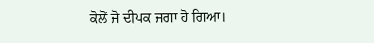ਕੋਲੋਂ ਜੋ ਦੀਪਕ ਜਗਾ ਹੋ ਗਿਆ।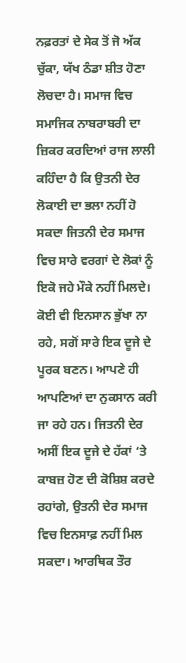ਨਫ਼ਰਤਾਂ ਦੇ ਸੇਕ ਤੋਂ ਜੋ ਅੱਕ ਚੁੱਕਾ, ਯੱਖ ਠੰਡਾ ਸ਼ੀਤ ਹੋਣਾ ਲੋਚਦਾ ਹੈ। ਸਮਾਜ ਵਿਚ ਸਮਾਜਿਕ ਨਾਬਰਾਬਰੀ ਦਾ ਜ਼ਿਕਰ ਕਰਦਿਆਂ ਰਾਜ ਲਾਲੀ ਕਹਿੰਦਾ ਹੈ ਕਿ ਉਤਨੀ ਦੇਰ ਲੋਕਾਈ ਦਾ ਭਲਾ ਨਹੀਂ ਹੋ ਸਕਦਾ ਜਿਤਨੀ ਦੇਰ ਸਮਾਜ ਵਿਚ ਸਾਰੇ ਵਰਗਾਂ ਦੇ ਲੋਕਾਂ ਨੂੰ ਇਕੋ ਜਹੇ ਮੌਕੇ ਨਹੀਂ ਮਿਲਦੇ। ਕੋਈ ਵੀ ਇਨਸਾਨ ਭੁੱਖਾ ਨਾ ਰਹੇ, ਸਗੋਂ ਸਾਰੇ ਇਕ ਦੂਜੇ ਦੇ ਪੂਰਕ ਬਣਨ। ਆਪਣੇ ਹੀ ਆਪਣਿਆਂ ਦਾ ਨੁਕਸਾਨ ਕਰੀ ਜਾ ਰਹੇ ਹਨ। ਜਿਤਨੀ ਦੇਰ ਅਸੀਂ ਇਕ ਦੂਜੇ ਦੇ ਹੱਕਾਂ ‘ਤੇ ਕਾਬਜ਼ ਹੋਣ ਦੀ ਕੋਸ਼ਿਸ਼ ਕਰਦੇ ਰਹਾਂਗੇ, ਉਤਨੀ ਦੇਰ ਸਮਾਜ ਵਿਚ ਇਨਸਾਫ਼ ਨਹੀਂ ਮਿਲ ਸਕਦਾ। ਆਰਥਿਕ ਤੌਰ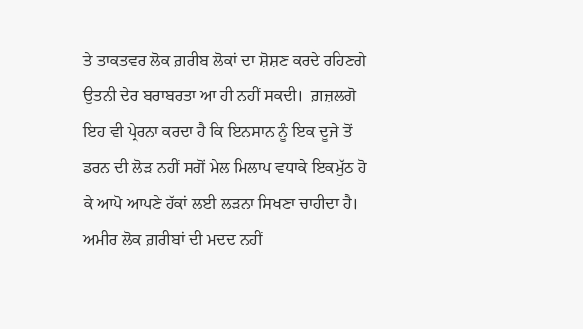ਤੇ ਤਾਕਤਵਰ ਲੋਕ ਗ਼ਰੀਬ ਲੋਕਾਂ ਦਾ ਸ਼ੋਸ਼ਣ ਕਰਦੇ ਰਹਿਣਗੇ ਉਤਨੀ ਦੇਰ ਬਰਾਬਰਤਾ ਆ ਹੀ ਨਹੀਂ ਸਕਦੀ।  ਗ਼ਜ਼ਲਗੋ ਇਹ ਵੀ ਪ੍ਰੇਰਨਾ ਕਰਦਾ ਹੈ ਕਿ ਇਨਸਾਨ ਨੂੰ ਇਕ ਦੂਜੇ ਤੋਂ ਡਰਨ ਦੀ ਲੋੜ ਨਹੀਂ ਸਗੋਂ ਮੇਲ ਮਿਲਾਪ ਵਧਾਕੇ ਇਕਮੁੱਠ ਹੋ ਕੇ ਆਪੋ ਆਪਣੇ ਹੱਕਾਂ ਲਈ ਲੜਨਾ ਸਿਖਣਾ ਚਾਹੀਦਾ ਹੈ। ਅਮੀਰ ਲੋਕ ਗ਼ਰੀਬਾਂ ਦੀ ਮਦਦ ਨਹੀਂ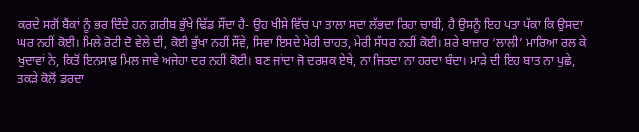ਕਰਦੇ ਸਗੋਂ ਬੈਂਕਾਂ ਨੂੰ ਭਰ ਦਿੰਦੇ ਹਨ ਗ਼ਰੀਬ ਭੁੱਖੇ ਢਿੱਡ ਸੌਂਦਾ ਹੈ- ਉਹ ਖੀਸੇ ਵਿੱਚ ਪਾ ਤਾਲਾ ਸਦਾ ਲੱਭਦਾ ਰਿਹਾ ਚਾਬੀ, ਹੈ ਉਸਨੂੰ ਇਹ ਪਤਾ ਪੱਕਾ ਕਿ ਉਸਦਾ ਘਰ ਨਹੀਂ ਕੋਈ। ਮਿਲੇ ਰੋਟੀ ਦੋ ਵੇਲੇ ਦੀ, ਕੋਈ ਭੁੱਖਾ ਨਹੀਂ ਸੌਂਵੇ, ਸਿਵਾ ਇਸਦੇ ਮੇਰੀ ਚਾਹਤ, ਮੇਰੀ ਸੱਧਰ ਨਹੀਂ ਕੋਈ। ਸ਼ਰੇ ਬਾਜ਼ਾਰ ‘ਲਾਲੀ’ ਮਾਰਿਆ ਰਲ ਕੇ ਖੁਦਾਵਾਂ ਨੇ, ਕਿਤੋਂ ਇਨਸਾਫ਼ ਮਿਲ ਜਾਵੇ ਅਜੇਹਾ ਦਰ ਨਹੀਂ ਕੋਈ। ਬਣ ਜਾਂਦਾ ਜੋ ਦਰਸ਼ਕ ਏਥੇ, ਨਾ ਜਿਤਦਾ ਨਾ ਹਰਦਾ ਬੰਦਾ। ਮਾੜੇ ਦੀ ਇਹ ਬਾਤ ਨਾ ਪੁਛੇ, ਤਕੜੇ ਕੋਲੋਂ ਡਰਦਾ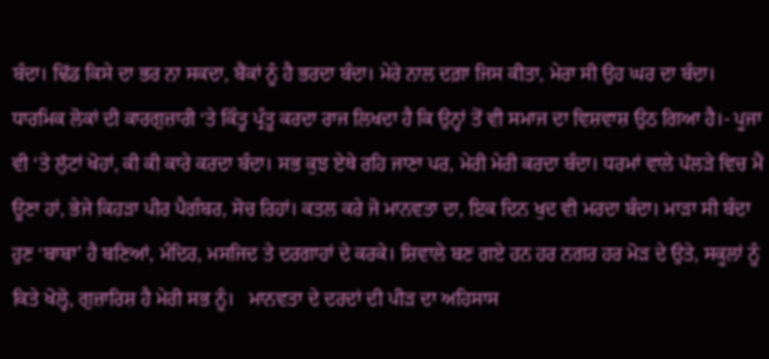ਬੰਦਾ। ਢਿੱਡ ਕਿਸੇ ਦਾ ਭਰ ਨਾ ਸਕਦਾ, ਬੈਂਕਾਂ ਨੂੰ ਹੈ ਭਰਦਾ ਬੰਦਾ। ਮੇਰੇ ਨਾਲ ਦਗ਼ਾ ਜਿਸ ਕੀਤਾ, ਮੇਰਾ ਸੀ ਉਹ ਘਰ ਦਾ ਬੰਦਾ। ਧਾਰਮਿਕ ਲੋਕਾਂ ਦੀ ਕਾਰਗੁਜ਼ਾਰੀ ‘ਤੇ ਕਿੰਤੂ ਪ੍ਰੰਤੂ ਕਰਦਾ ਰਾਜ ਲਿਖਦਾ ਹੈ ਕਿ ਉਨ੍ਹਾਂ ਤੋਂ ਵੀ ਸਮਾਜ ਦਾ ਵਿਸ਼ਵਾਸ਼ ਉਠ ਗਿਆ ਹੈ।- ਪੂਜਾ ਵੀ ‘ਤੇ ਲੁੱਟਾਂ ਖੋਹਾਂ, ਕੀ ਕੀ ਕਾਰੇ ਕਰਦਾ ਬੰਦਾ। ਸਭ ਕੁਝ ਏਥੇ ਰਹਿ ਜਾਣਾ ਪਰ, ਮੇਰੀ ਮੇਰੀ ਕਰਦਾ ਬੰਦਾ। ਧਰਮਾਂ ਵਾਲੇ ਪੱਲੜੇ ਵਿਚ ਮੈਂ ਊਣਾ ਹਾਂ, ਭੇਜੇ ਕਿਹੜਾ ਪੀਰ ਪੈਗੰਬਰ, ਸੋਚ ਰਿਹਾਂ। ਕਤਲ ਕਰੇ ਜੋ ਮਾਨਵਤਾ ਦਾ, ਇਕ ਦਿਨ ਖੁਦ ਵੀ ਮਰਦਾ ਬੰਦਾ। ਮਾੜਾ ਸੀ ਬੰਦਾ ਹੁਣ ‘ਬਾਬਾ’ ਹੈ ਬਣਿਆਂ, ਮੰਦਿਰ, ਮਸਜਿਦ ਤੇ ਦਰਗਾਹਾਂ ਦੇ ਕਰਕੇ। ਸ਼ਿਵਾਲੇ ਬਣ ਗਏ ਹਨ ਹਰ ਨਗਰ ਹਰ ਮੋੜ ਦੇ ਉਤੇ, ਸਕੂਲਾਂ ਨੂੰ ਕਿਤੇ ਖੋਲ੍ਹੋ, ਗੁਜ਼ਾਰਿਸ਼ ਹੈ ਮੇਰੀ ਸਭ ਨੂੰ।   ਮਾਨਵਤਾ ਦੇ ਦਰਦਾਂ ਦੀ ਪੀੜ ਦਾ ਅਹਿਸਾਸ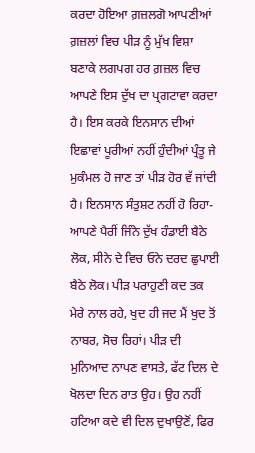ਕਰਦਾ ਹੋਇਆ ਗ਼ਜ਼ਲਗੋ ਆਪਣੀਆਂ ਗ਼ਜ਼ਲਾਂ ਵਿਚ ਪੀੜ ਨੂੰ ਮੁੱਖ ਵਿਸ਼ਾ ਬਣਾਕੇ ਲਗਪਗ ਹਰ ਗ਼ਜ਼ਲ ਵਿਚ ਆਪਣੇ ਇਸ ਦੁੱਖ ਦਾ ਪ੍ਰਗਟਾਵਾ ਕਰਦਾ ਹੈ। ਇਸ ਕਰਕੇ ਇਨਸਾਨ ਦੀਆਂ ਇਛਾਵਾਂ ਪੂਰੀਆਂ ਨਹੀਂ ਹੁੰਦੀਆਂ ਪ੍ਰੰਤੂ ਜੇ ਮੁਕੰਮਲ ਹੋ ਜਾਣ ਤਾਂ ਪੀੜ ਹੋਰ ਵੱ ਜਾਂਦੀ ਹੈ। ਇਨਸਾਨ ਸੰਤੁਸ਼ਟ ਨਹੀਂ ਹੋ ਰਿਹਾ- ਆਪਣੇ ਪੈਰੀਂ ਜਿੰਨੇ ਦੁੱਖ ਹੰਡਾਈ ਬੈਠੇ ਲੋਕ, ਸੀਨੇ ਦੇ ਵਿਚ ਓਨੇ ਦਰਦ ਛੁਪਾਈ ਬੈਠੇ ਲੋਕ। ਪੀੜ ਪਰਾਹੁਣੀ ਕਦ ਤਕ ਮੇਰੇ ਨਾਲ ਰਹੇ, ਖੁਦ ਹੀ ਜਦ ਮੈਂ ਖੁਦ ਤੋਂ ਨਾਬਰ, ਸੋਚ ਰਿਹਾਂ। ਪੀੜ ਦੀ ਮੁਨਿਆਦ ਨਾਪਣ ਵਾਸਤੇ, ਫੱਟ ਦਿਲ ਦੇ ਖੋਲਦਾ ਦਿਨ ਰਾਤ ਉਹ। ਉਹ ਨਹੀਂ ਹਟਿਆ ਕਦੇ ਵੀ ਦਿਲ ਦੁਖਾਉਣੋਂ, ਫਿਰ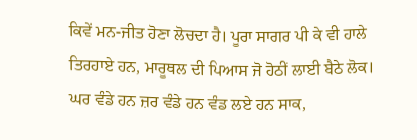ਕਿਵੇਂ ਮਨ-ਜੀਤ ਹੋਣਾ ਲੋਚਦਾ ਹੈ। ਪੂਰਾ ਸਾਗਰ ਪੀ ਕੇ ਵੀ ਹਾਲੇ ਤਿਰਹਾਏ ਹਨ, ਮਾਰੂਥਲ ਦੀ ਪਿਆਸ ਜੋ ਹੋਠੀਂ ਲਾਈ ਬੈਠੇ ਲੋਕ। ਘਰ ਵੰਡੇ ਹਨ ਜ਼ਰ ਵੰਡੇ ਹਨ ਵੰਡ ਲਏ ਹਨ ਸਾਕ,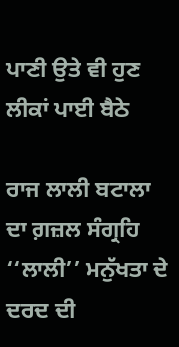ਪਾਣੀ ਉਤੇ ਵੀ ਹੁਣ ਲੀਕਾਂ ਪਾਈ ਬੈਠੇ

ਰਾਜ ਲਾਲੀ ਬਟਾਲਾ ਦਾ ਗ਼ਜ਼ਲ ਸੰਗ੍ਰਹਿ ‘‘ਲਾਲੀ’’ ਮਨੁੱਖਤਾ ਦੇ ਦਰਦ ਦੀ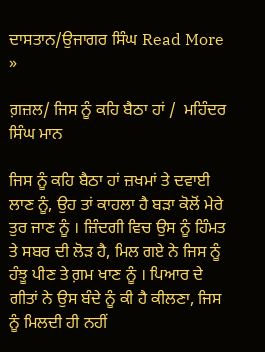ਦਾਸਤਾਨ/ਉਜਾਗਰ ਸਿੰਘ Read More »

ਗ਼ਜ਼ਲ/ ਜਿਸ ਨੂੰ ਕਹਿ ਬੈਠਾ ਹਾਂ /  ਮਹਿੰਦਰ ਸਿੰਘ ਮਾਨ

ਜਿਸ ਨੂੰ ਕਹਿ ਬੈਠਾ ਹਾਂ ਜ਼ਖਮਾਂ ਤੇ ਦਵਾਈ ਲਾਣ ਨੂੰ, ਉਹ ਤਾਂ ਕਾਹਲਾ ਹੈ ਬੜਾ ਕੋਲੋਂ ਮੇਰੇ ਤੁਰ ਜਾਣ ਨੂੰ । ਜ਼ਿੰਦਗੀ ਵਿਚ ਉਸ ਨੂੰ ਹਿੰਮਤ ਤੇ ਸਬਰ ਦੀ ਲੋੜ ਹੈ, ਮਿਲ ਗਏ ਨੇ ਜਿਸ ਨੂੰ ਹੰਝੂ ਪੀਣ ਤੇ ਗ਼ਮ ਖਾਣ ਨੂੰ । ਪਿਆਰ ਦੇ ਗੀਤਾਂ ਨੇ ਉਸ ਬੰਦੇ ਨੂੰ ਕੀ ਹੈ ਕੀਲਣਾ, ਜਿਸ ਨੂੰ ਮਿਲਦੀ ਹੀ ਨਹੀਂ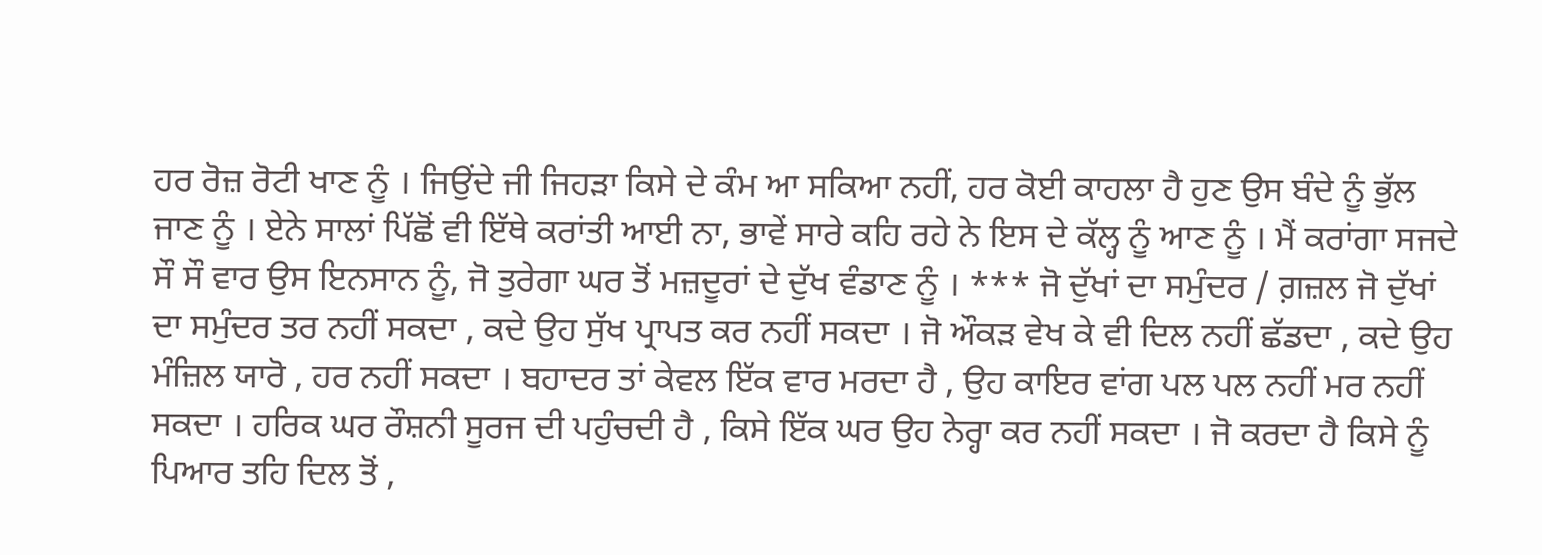ਹਰ ਰੋਜ਼ ਰੋਟੀ ਖਾਣ ਨੂੰ । ਜਿਉਂਦੇ ਜੀ ਜਿਹੜਾ ਕਿਸੇ ਦੇ ਕੰਮ ਆ ਸਕਿਆ ਨਹੀਂ, ਹਰ ਕੋਈ ਕਾਹਲਾ ਹੈ ਹੁਣ ਉਸ ਬੰਦੇ ਨੂੰ ਭੁੱਲ ਜਾਣ ਨੂੰ । ਏਨੇ ਸਾਲਾਂ ਪਿੱਛੋਂ ਵੀ ਇੱਥੇ ਕਰਾਂਤੀ ਆਈ ਨਾ, ਭਾਵੇਂ ਸਾਰੇ ਕਹਿ ਰਹੇ ਨੇ ਇਸ ਦੇ ਕੱਲ੍ਹ ਨੂੰ ਆਣ ਨੂੰ । ਮੈਂ ਕਰਾਂਗਾ ਸਜਦੇ ਸੌ ਸੌ ਵਾਰ ਉਸ ਇਨਸਾਨ ਨੂੰ, ਜੋ ਤੁਰੇਗਾ ਘਰ ਤੋਂ ਮਜ਼ਦੂਰਾਂ ਦੇ ਦੁੱਖ ਵੰਡਾਣ ਨੂੰ । *** ਜੋ ਦੁੱਖਾਂ ਦਾ ਸਮੁੰਦਰ / ਗ਼ਜ਼ਲ ਜੋ ਦੁੱਖਾਂ ਦਾ ਸਮੁੰਦਰ ਤਰ ਨਹੀਂ ਸਕਦਾ , ਕਦੇ ਉਹ ਸੁੱਖ ਪ੍ਰਾਪਤ ਕਰ ਨਹੀਂ ਸਕਦਾ । ਜੋ ਔਕੜ ਵੇਖ ਕੇ ਵੀ ਦਿਲ ਨਹੀਂ ਛੱਡਦਾ , ਕਦੇ ਉਹ ਮੰਜ਼ਿਲ ਯਾਰੋ , ਹਰ ਨਹੀਂ ਸਕਦਾ । ਬਹਾਦਰ ਤਾਂ ਕੇਵਲ ਇੱਕ ਵਾਰ ਮਰਦਾ ਹੈ , ਉਹ ਕਾਇਰ ਵਾਂਗ ਪਲ ਪਲ ਨਹੀਂ ਮਰ ਨਹੀਂ ਸਕਦਾ । ਹਰਿਕ ਘਰ ਰੌਸ਼ਨੀ ਸੂਰਜ ਦੀ ਪਹੁੰਚਦੀ ਹੈ , ਕਿਸੇ ਇੱਕ ਘਰ ਉਹ ਨੇਰ੍ਹਾ ਕਰ ਨਹੀਂ ਸਕਦਾ । ਜੋ ਕਰਦਾ ਹੈ ਕਿਸੇ ਨੂੰ ਪਿਆਰ ਤਹਿ ਦਿਲ ਤੋਂ ,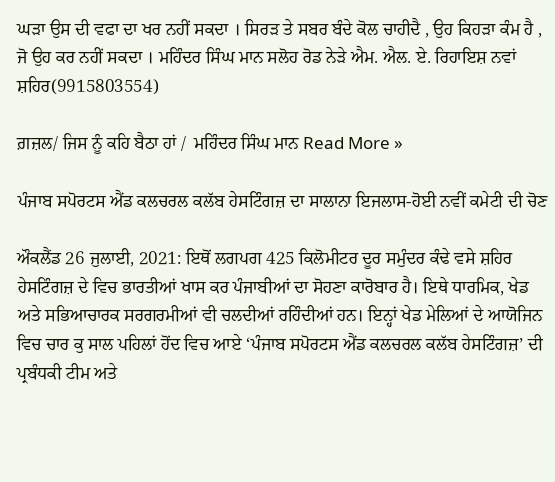ਘੜਾ ਉਸ ਦੀ ਵਫਾ ਦਾ ਖਰ ਨਹੀਂ ਸਕਦਾ । ਸਿਰੜ ਤੇ ਸਬਰ ਬੰਦੇ ਕੋਲ ਚਾਹੀਦੈ , ਉਹ ਕਿਹੜਾ ਕੰਮ ਹੈ , ਜੋ ਉਹ ਕਰ ਨਹੀਂ ਸਕਦਾ । ਮਹਿੰਦਰ ਸਿੰਘ ਮਾਨ ਸਲੋਹ ਰੋਡ ਨੇੜੇ ਐਮ. ਐਲ. ਏ. ਰਿਹਾਇਸ਼ ਨਵਾਂ ਸ਼ਹਿਰ(9915803554)

ਗ਼ਜ਼ਲ/ ਜਿਸ ਨੂੰ ਕਹਿ ਬੈਠਾ ਹਾਂ /  ਮਹਿੰਦਰ ਸਿੰਘ ਮਾਨ Read More »

ਪੰਜਾਬ ਸਪੋਰਟਸ ਐਂਡ ਕਲਚਰਲ ਕਲੱਬ ਹੇਸਟਿੰਗਜ਼ ਦਾ ਸਾਲਾਨਾ ਇਜਲਾਸ-ਹੋਈ ਨਵੀਂ ਕਮੇਟੀ ਦੀ ਚੋਣ

ਔਕਲੈਂਡ 26 ਜੁਲਾਈ, 2021: ਇਥੋਂ ਲਗਪਗ 425 ਕਿਲੋਮੀਟਰ ਦੂਰ ਸਮੁੰਦਰ ਕੰਢੇ ਵਸੇ ਸ਼ਹਿਰ ਹੇਸਟਿੰਗਜ਼ ਦੇ ਵਿਚ ਭਾਰਤੀਆਂ ਖਾਸ ਕਰ ਪੰਜਾਬੀਆਂ ਦਾ ਸੋਹਣਾ ਕਾਰੋਬਾਰ ਹੈ। ਇਥੇ ਧਾਰਮਿਕ, ਖੇਡ ਅਤੇ ਸਭਿਆਚਾਰਕ ਸਰਗਰਮੀਆਂ ਵੀ ਚਲਦੀਆਂ ਰਹਿੰਦੀਆਂ ਹਨ। ਇਨ੍ਹਾਂ ਖੇਡ ਮੇਲਿਆਂ ਦੇ ਆਯੋਜਿਨ ਵਿਚ ਚਾਰ ਕੁ ਸਾਲ ਪਹਿਲਾਂ ਹੋਂਦ ਵਿਚ ਆਏ ‘ਪੰਜਾਬ ਸਪੋਰਟਸ ਐਂਡ ਕਲਚਰਲ ਕਲੱਬ ਹੇਸਟਿੰਗਜ਼’ ਦੀ ਪ੍ਰਬੰਧਕੀ ਟੀਮ ਅਤੇ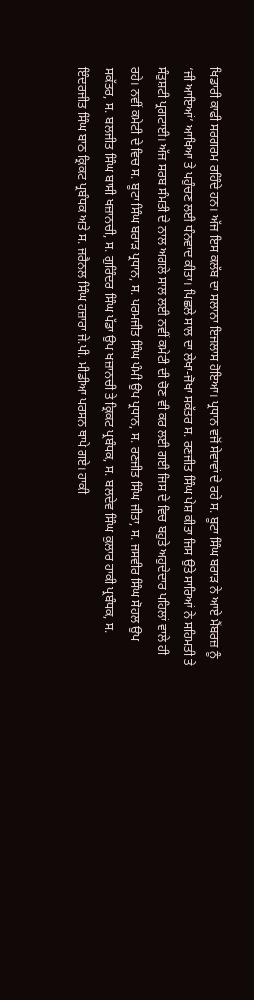ਖਿਡਾਰੀ ਕਾਫੀ ਸਰਗਰਮ ਰਹਿੰਦੇ ਹਨ। ਅੱਜ ਇਸ ਕਲੱਬ ਦਾ ਸਲਾਨਾ ਇਜਲਾਸ ਹੋਇਆ। ਪ੍ਰਧਾਨ ਵਜੋਂ ਸੇਵਾਵਾਂ ਦੇ ਰਹੇ ਸ. ਬੂਟਾ ਸਿੰਘ ਬਰਾੜ ਨੇ ਆਏ ਮੈਂਬਰਜ਼ ਨੂੰ ‘ਜੀ ਆਇਆਂ’ ਆਖਿਆ ਤੇ ਪਹੁੰਚਣ ਲਈ ਧੰਨਵਾਦ ਕੀਤਾ। ਪਿਛਲੇ ਸਾਲ ਦਾ ਲੇਖਾ-ਜੋਖਾ ਸਕੱਤਰ ਸ. ਰਣਜੀਤ ਸਿੰਘ ਪੇਸ਼ ਕੀਤਾ ਜਿਸ ਉਤੇ ਸਾਰਿਆਂ ਨੇ ਸਹਿਮਤੀ ਤੇ ਸੰਤੁਸ਼ਟੀ ਪ੍ਰਗਟਾਈ। ਅੱਜ ਸਰਬ ਸੰਮਤੀ ਦੇ ਨਾਲ ਅਗਲੇ ਸਾਲ ਲਈ ਨਵੀਂ ਕਮੇਟੀ ਦੀ ਚੋਣ ਵੀ ਕਰ ਲਈ ਗਈ ਜਿਸ ਦੇ ਵਿਚ ਬਹੁਤੇ ਅਹੁਦੇਦਾਰ ਪਹਿਲਾਂ ਵਾਲੇ ਹੀ ਰਹੇ। ਨਵੀਂ ਕਮੇਟੀ ਦੇ ਵਿਚ ਸ. ਬੂਟਾ ਸਿੰਘ ਬਰਾੜ ਪ੍ਰਧਾਨ, ਸ. ਪਰਮਜੀਤ ਸਿੰਘ ਪੰਮੀ ਉਪ ਪ੍ਰਧਾਨ, ਸ. ਰਣਜੀਤ ਸਿੰਘ ਜੀਤਾ, ਸ. ਜਸਵੀਰ ਸਿੰਘ ਸੋਹਲ ਉਪ ਸਕੱਤਰ, ਸ. ਬਲਜੀਤ ਸਿੰਘ ਬਾਸੀ ਖਜ਼ਾਨਚੀ, ਸ. ਗੁਰਿੰਦਰ ਸਿੰਘ ਪੱਡਾ ਉਪ ਖਜ਼ਾਨਚੀ ਤੇ ਕ੍ਰਿਕਟ ਪ੍ਰਬੰਧਕ, ਸ. ਬਲਦੇਵ ਸਿੰਘ ਕੁਲਾਰ ਹਾਕੀ ਪ੍ਰਬੰਧਕ, ਸ. ਇੰਦਰਜੀਤ ਸਿੰਘ ਬਾਠ ਕ੍ਰਿਕਟ ਪ੍ਰਬੰਧਕ ਅਤੇ ਸ. ਜਰੈਨਲ ਸਿੰਘ ਹਜ਼ਾਰਾ ਜੇ.ਪੀ. ਮੀਡੀਆ ਪਰਸਨ ਥਾਪੇ ਗਏ। ਹਾਕੀ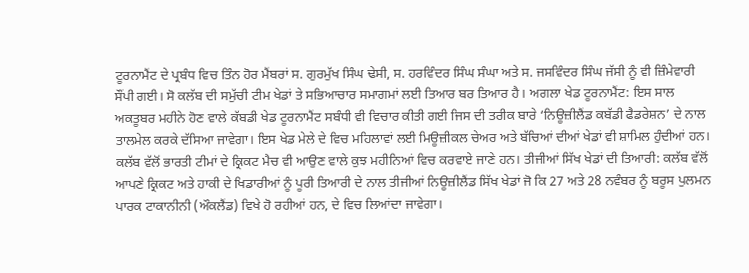ਟੂਰਨਾਮੈਂਟ ਦੇ ਪ੍ਰਬੰਧ ਵਿਚ ਤਿੰਨ ਹੋਰ ਮੈਂਬਰਾਂ ਸ. ਗੁਰਮੁੱਖ ਸਿੰਘ ਢੇਸੀ, ਸ. ਹਰਵਿੰਦਰ ਸਿੰਘ ਸੰਘਾ ਅਤੇ ਸ. ਜਸਵਿੰਦਰ ਸਿੰਘ ਜੱਸੀ ਨੂੰ ਵੀ ਜ਼ਿੰਮੇਵਾਰੀ ਸੌਂਪੀ ਗਈ। ਸੋ ਕਲੱਬ ਦੀ ਸਮੁੱਚੀ ਟੀਮ ਖੇਡਾਂ ਤੇ ਸਭਿਆਚਾਰ ਸਮਾਗਮਾਂ ਲਈ ਤਿਆਰ ਬਰ ਤਿਆਰ ਹੈ। ਅਗਲਾ ਖੇਡ ਟੂਰਨਾਮੈਂਟ: ਇਸ ਸਾਲ ਅਕਤੂਬਰ ਮਹੀਨੇ ਹੋਣ ਵਾਲੇ ਕੱਬਡੀ ਖੇਡ ਟੂਰਨਾਮੈਂਟ ਸਬੰਧੀ ਵੀ ਵਿਚਾਰ ਕੀਤੀ ਗਈ ਜਿਸ ਦੀ ਤਰੀਕ ਬਾਰੇ ‘ਨਿਊਜ਼ੀਲੈਂਡ ਕਬੱਡੀ ਫੈਡਰੇਸ਼ਨ’ ਦੇ ਨਾਲ ਤਾਲਮੇਲ ਕਰਕੇ ਦੱਸਿਆ ਜਾਵੇਗਾ। ਇਸ ਖੇਡ ਮੇਲੇ ਦੇ ਵਿਚ ਮਹਿਲਾਵਾਂ ਲਈ ਮਿਊਜ਼ੀਕਲ ਚੇਅਰ ਅਤੇ ਬੱਚਿਆਂ ਦੀਆਂ ਖੇਡਾਂ ਵੀ ਸ਼ਾਮਿਲ ਹੁੰਦੀਆਂ ਹਨ। ਕਲੱਬ ਵੱਲੋਂ ਭਾਰਤੀ ਟੀਮਾਂ ਦੇ ਕ੍ਰਿਕਟ ਮੈਚ ਵੀ ਆਉਣ ਵਾਲੇ ਕੁਝ ਮਹੀਨਿਆਂ ਵਿਚ ਕਰਵਾਏ ਜਾਣੇ ਹਨ। ਤੀਜੀਆਂ ਸਿੱਖ ਖੇਡਾਂ ਦੀ ਤਿਆਰੀ: ਕਲੱਬ ਵੱਲੋਂ ਆਪਣੇ ਕ੍ਰਿਕਟ ਅਤੇ ਹਾਕੀ ਦੇ ਖਿਡਾਰੀਆਂ ਨੂੰ ਪੂਰੀ ਤਿਆਰੀ ਦੇ ਨਾਲ ਤੀਜੀਆਂ ਨਿਊਜ਼ੀਲੈਂਡ ਸਿੱਖ ਖੇਡਾਂ ਜੋ ਕਿ 27 ਅਤੇ 28 ਨਵੰਬਰ ਨੂੰ ਬਰੂਸ ਪੁਲਮਨ ਪਾਰਕ ਟਾਕਾਨੀਨੀ (ਔਕਲੈਂਡ) ਵਿਖੇ ਹੋ ਰਹੀਆਂ ਹਨ, ਦੇ ਵਿਚ ਲਿਆਂਦਾ ਜਾਵੇਗਾ।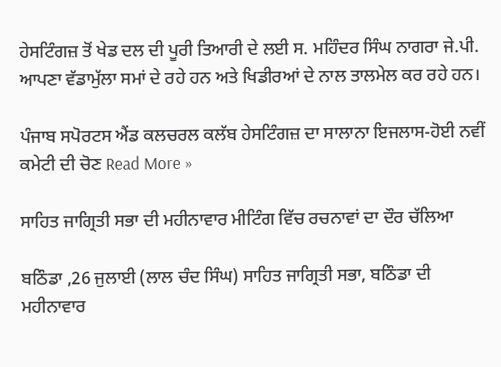ਹੇਸਟਿੰਗਜ਼ ਤੋਂ ਖੇਡ ਦਲ ਦੀ ਪੂਰੀ ਤਿਆਰੀ ਦੇ ਲਈ ਸ. ਮਹਿੰਦਰ ਸਿੰਘ ਨਾਗਰਾ ਜੇ.ਪੀ. ਆਪਣਾ ਵੱਡਾਮੁੱਲਾ ਸਮਾਂ ਦੇ ਰਹੇ ਹਨ ਅਤੇ ਖਿਡੀਰਆਂ ਦੇ ਨਾਲ ਤਾਲਮੇਲ ਕਰ ਰਹੇ ਹਨ।

ਪੰਜਾਬ ਸਪੋਰਟਸ ਐਂਡ ਕਲਚਰਲ ਕਲੱਬ ਹੇਸਟਿੰਗਜ਼ ਦਾ ਸਾਲਾਨਾ ਇਜਲਾਸ-ਹੋਈ ਨਵੀਂ ਕਮੇਟੀ ਦੀ ਚੋਣ Read More »

ਸਾਹਿਤ ਜਾਗ੍ਰਿਤੀ ਸਭਾ ਦੀ ਮਹੀਨਾਵਾਰ ਮੀਟਿੰਗ ਵਿੱਚ ਰਚਨਾਵਾਂ ਦਾ ਦੌਰ ਚੱਲਿਆ

ਬਠਿੰਡਾ ,26 ਜੁਲਾਈ (ਲਾਲ ਚੰਦ ਸਿੰਘ) ਸਾਹਿਤ ਜਾਗ੍ਰਿਤੀ ਸਭਾ, ਬਠਿੰਡਾ ਦੀ ਮਹੀਨਾਵਾਰ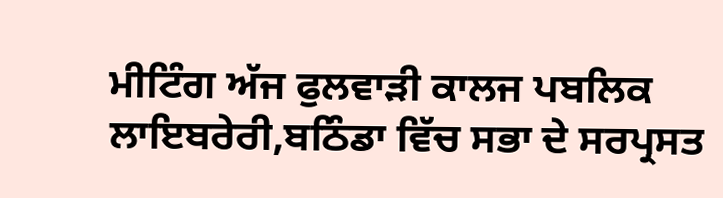ਮੀਟਿੰਗ ਅੱਜ ਫੁਲਵਾਡ਼ੀ ਕਾਲਜ ਪਬਲਿਕ ਲਾਇਬਰੇਰੀ,ਬਠਿੰਡਾ ਵਿੱਚ ਸਭਾ ਦੇ ਸਰਪ੍ਰਸਤ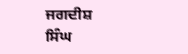ਜਗਦੀਸ਼ ਸਿੰਘ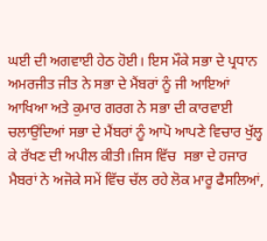ਘਈ ਦੀ ਅਗਵਾਈ ਹੇਠ ਹੋਈ। ਇਸ ਮੌਕੇ ਸਭਾ ਦੇ ਪ੍ਰਧਾਨ ਅਮਰਜੀਤ ਜੀਤ ਨੇ ਸਭਾ ਦੇ ਮੈਂਬਰਾਂ ਨੂੰ ਜੀ ਆਇਆਂ ਆਖਿਆ ਅਤੇ ਕੁਮਾਰ ਗਰਗ ਨੇ ਸਭਾ ਦੀ ਕਾਰਵਾਈ ਚਲਾਉਂਦਿਆਂ ਸਭਾ ਦੇ ਮੈਂਬਰਾਂ ਨੂੰ ਆਪੋ ਆਪਣੇ ਵਿਚਾਰ ਖੁੱਲ੍ਹ ਕੇ ਰੱਖਣ ਦੀ ਅਪੀਲ ਕੀਤੀ।ਜਿਸ ਵਿੱਚ  ਸਭਾ ਦੇ ਹਜਾਰ ਮੈਬਰਾਂ ਨੇ ਅਜੋਕੇ ਸਮੇਂ ਵਿੱਚ ਚੱਲ ਰਹੇ ਲੋਕ ਮਾਰੂ ਫੈਸਲਿਆਂ,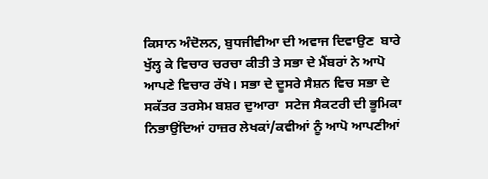ਕਿਸਾਨ ਅੰਦੋਲਨ, ਬੁਧਜੀਵੀਆ ਦੀ ਅਵਾਜ ਦਿਵਾਉਣ  ਬਾਰੇ ਖੁੱਲ੍ਹ ਕੇ ਵਿਚਾਰ ਚਰਚਾ ਕੀਤੀ ਤੇ ਸਭਾ ਦੇ ਮੈਂਬਰਾਂ ਨੇ ਆਪੋ ਆਪਣੇ ਵਿਚਾਰ ਰੱਖੇ। ਸਭਾ ਦੇ ਦੂਸਰੇ ਸੈਸ਼ਨ ਵਿਚ ਸਭਾ ਦੇ ਸਕੱਤਰ ਤਰਸੇਮ ਬਸ਼ਰ ਦੁਆਰਾ  ਸਟੇਜ ਸੈਕਟਰੀ ਦੀ ਭੂਮਿਕਾ ਨਿਭਾਉਂਦਿਆਂ ਹਾਜ਼ਰ ਲੇਖਕਾਂ/ਕਵੀਆਂ ਨੂੰ ਆਪੋ ਆਪਣੀਆਂ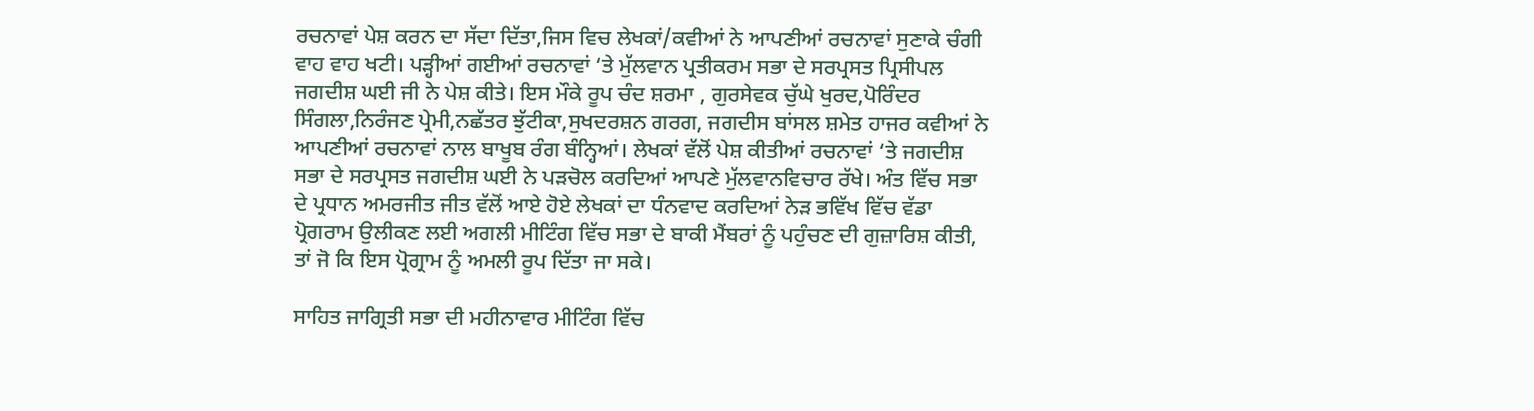ਰਚਨਾਵਾਂ ਪੇਸ਼ ਕਰਨ ਦਾ ਸੱਦਾ ਦਿੱਤਾ,ਜਿਸ ਵਿਚ ਲੇਖਕਾਂ/ਕਵੀਆਂ ਨੇ ਆਪਣੀਆਂ ਰਚਨਾਵਾਂ ਸੁਣਾਕੇ ਚੰਗੀ ਵਾਹ ਵਾਹ ਖਟੀ। ਪੜ੍ਹੀਆਂ ਗਈਆਂ ਰਚਨਾਵਾਂ ‘ਤੇ ਮੁੱਲਵਾਨ ਪ੍ਰਤੀਕਰਮ ਸਭਾ ਦੇ ਸਰਪ੍ਰਸਤ ਪ੍ਰਿਸੀਪਲ ਜਗਦੀਸ਼ ਘਈ ਜੀ ਨੇ ਪੇਸ਼ ਕੀਤੇ। ਇਸ ਮੌਕੇ ਰੂਪ ਚੰਦ ਸ਼ਰਮਾ , ਗੁਰਸੇਵਕ ਚੁੱਘੇ ਖੁਰਦ,ਪੋਰਿੰਦਰ ਸਿੰਗਲਾ,ਨਿਰੰਜਣ ਪ੍ਰੇਮੀ,ਨਛੱਤਰ ਝੁੱਟੀਕਾ,ਸੁਖਦਰਸ਼ਨ ਗਰਗ, ਜਗਦੀਸ ਬਾਂਸਲ ਸ਼ਮੇਤ ਹਾਜਰ ਕਵੀਆਂ ਨੇ ਆਪਣੀਆਂ ਰਚਨਾਵਾਂ ਨਾਲ ਬਾਖੂਬ ਰੰਗ ਬੰਨ੍ਹਿਆਂ। ਲੇਖਕਾਂ ਵੱਲੋਂ ਪੇਸ਼ ਕੀਤੀਆਂ ਰਚਨਾਵਾਂ ‘ਤੇ ਜਗਦੀਸ਼ ਸਭਾ ਦੇ ਸਰਪ੍ਰਸਤ ਜਗਦੀਸ਼ ਘਈ ਨੇ ਪੜਚੋਲ ਕਰਦਿਆਂ ਆਪਣੇ ਮੁੱਲਵਾਨਵਿਚਾਰ ਰੱਖੇ। ਅੰਤ ਵਿੱਚ ਸਭਾ ਦੇ ਪ੍ਰਧਾਨ ਅਮਰਜੀਤ ਜੀਤ ਵੱਲੋਂ ਆਏ ਹੋਏ ਲੇਖਕਾਂ ਦਾ ਧੰਨਵਾਦ ਕਰਦਿਆਂ ਨੇੜ ਭਵਿੱਖ ਵਿੱਚ ਵੱਡਾ ਪ੍ਰੋਗਰਾਮ ਉਲੀਕਣ ਲਈ ਅਗਲੀ ਮੀਟਿੰਗ ਵਿੱਚ ਸਭਾ ਦੇ ਬਾਕੀ ਮੈਂਬਰਾਂ ਨੂੰ ਪਹੁੰਚਣ ਦੀ ਗੁਜ਼ਾਰਿਸ਼ ਕੀਤੀ, ਤਾਂ ਜੋ ਕਿ ਇਸ ਪ੍ਰੋਗ੍ਰਾਮ ਨੂੰ ਅਮਲੀ ਰੂਪ ਦਿੱਤਾ ਜਾ ਸਕੇ।

ਸਾਹਿਤ ਜਾਗ੍ਰਿਤੀ ਸਭਾ ਦੀ ਮਹੀਨਾਵਾਰ ਮੀਟਿੰਗ ਵਿੱਚ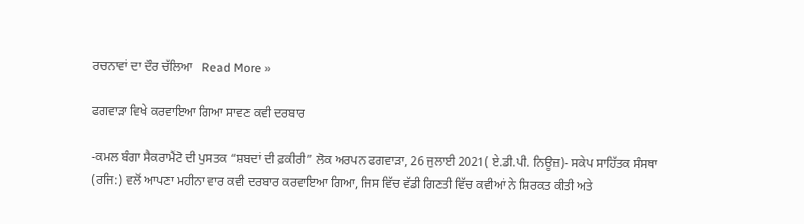ਰਚਨਾਵਾਂ ਦਾ ਦੌਰ ਚੱਲਿਆ   Read More »

ਫਗਵਾੜਾ ਵਿਖੇ ਕਰਵਾਇਆ ਗਿਆ ਸਾਵਣ ਕਵੀ ਦਰਬਾਰ

-ਕਮਲ ਬੰਗਾ ਸੈਕਰਾਮੈਂਟੋ ਦੀ ਪੁਸਤਕ “ਸ਼ਬਦਾਂ ਦੀ ਫ਼ਕੀਰੀ” ਲੋਕ ਅਰਪਨ ਫਗਵਾੜਾ, 26 ਜੁਲਾਈ 2021( ਏ.ਡੀ.ਪੀ. ਨਿਊਜ਼)- ਸਕੇਪ ਸਾਹਿੱਤਕ ਸੰਸਥਾ (ਰਜਿ:) ਵਲੋਂ ਆਪਣਾ ਮਹੀਨਾ ਵਾਰ ਕਵੀ ਦਰਬਾਰ ਕਰਵਾਇਆ ਗਿਆ, ਜਿਸ ਵਿੱਚ ਵੱਡੀ ਗਿਣਤੀ ਵਿੱਚ ਕਵੀਆਂ ਨੇ ਸ਼ਿਰਕਤ ਕੀਤੀ ਅਤੇ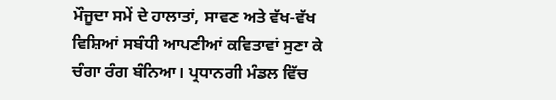ਮੌਜੂਦਾ ਸਮੇਂ ਦੇ ਹਾਲਾਤਾਂ, ਸਾਵਣ ਅਤੇ ਵੱਖ-ਵੱਖ ਵਿਸ਼ਿਆਂ ਸਬੰਧੀ ਆਪਣੀਆਂ ਕਵਿਤਾਵਾਂ ਸੁਣਾ ਕੇ ਚੰਗਾ ਰੰਗ ਬੰਨਿਆ। ਪ੍ਰਧਾਨਗੀ ਮੰਡਲ ਵਿੱਚ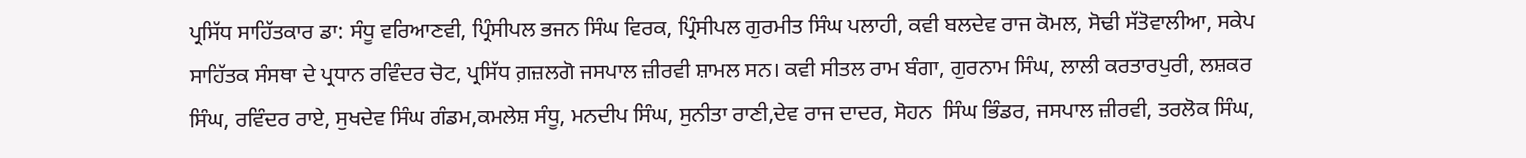ਪ੍ਰਸਿੱਧ ਸਾਹਿੱਤਕਾਰ ਡਾ: ਸੰਧੂ ਵਰਿਆਣਵੀ, ਪ੍ਰਿੰਸੀਪਲ ਭਜਨ ਸਿੰਘ ਵਿਰਕ, ਪ੍ਰਿੰਸੀਪਲ ਗੁਰਮੀਤ ਸਿੰਘ ਪਲਾਹੀ, ਕਵੀ ਬਲਦੇਵ ਰਾਜ ਕੋਮਲ, ਸੋਢੀ ਸੱਤੋਵਾਲੀਆ, ਸਕੇਪ ਸਾਹਿੱਤਕ ਸੰਸਥਾ ਦੇ ਪ੍ਰਧਾਨ ਰਵਿੰਦਰ ਚੋਟ, ਪ੍ਰਸਿੱਧ ਗ਼ਜ਼ਲਗੋ ਜਸਪਾਲ ਜ਼ੀਰਵੀ ਸ਼ਾਮਲ ਸਨ। ਕਵੀ ਸੀਤਲ ਰਾਮ ਬੰਗਾ, ਗੁਰਨਾਮ ਸਿੰਘ, ਲਾਲੀ ਕਰਤਾਰਪੁਰੀ, ਲਸ਼ਕਰ  ਸਿੰਘ, ਰਵਿੰਦਰ ਰਾਏ, ਸੁਖਦੇਵ ਸਿੰਘ ਗੰਡਮ,ਕਮਲੇਸ਼ ਸੰਧੂ, ਮਨਦੀਪ ਸਿੰਘ, ਸੁਨੀਤਾ ਰਾਣੀ,ਦੇਵ ਰਾਜ ਦਾਦਰ, ਸੋਹਨ  ਸਿੰਘ ਭਿੰਡਰ, ਜਸਪਾਲ ਜ਼ੀਰਵੀ, ਤਰਲੋਕ ਸਿੰਘ,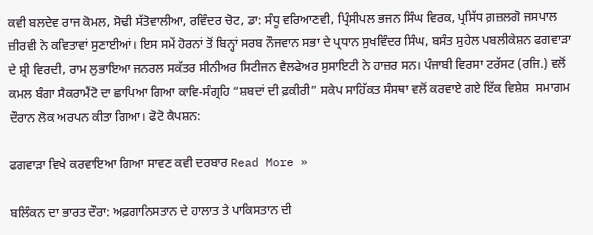ਕਵੀ ਬਲਦੇਵ ਰਾਜ ਕੋਮਲ, ਸੋਢੀ ਸੱਤੋਵਾਲੀਆ, ਰਵਿੰਦਰ ਚੋਟ, ਡਾ: ਸੰਧੂ ਵਰਿਆਣਵੀ, ਪ੍ਰਿੰਸੀਪਲ ਭਜਨ ਸਿੰਘ ਵਿਰਕ, ਪ੍ਰਸਿੱਧ ਗ਼ਜ਼ਲਗੋ ਜਸਪਾਲ ਜ਼ੀਰਵੀ ਨੇ ਕਵਿਤਾਵਾਂ ਸੁਣਾਈਆਂ। ਇਸ ਸਮੇਂ ਹੋਰਨਾਂ ਤੋਂ ਬਿਨ੍ਹਾਂ ਸਰਬ ਨੌਜਵਾਨ ਸਭਾ ਦੇ ਪ੍ਰਧਾਨ ਸੁਖਵਿੰਦਰ ਸਿੰਘ, ਬਸੰਤ ਸੁਹੇਲ ਪਬਲੀਕੇਸ਼ਨ ਫਗਵਾੜਾ ਦੇ ਸ਼੍ਰੀ ਵਿਰਦੀ, ਰਾਮ ਲੁਭਾਇਆ ਜਨਰਲ ਸਕੱਤਰ ਸੀਨੀਅਰ ਸਿਟੀਜਨ ਵੈਲਫੇਅਰ ਸੁਸਾਇਟੀ ਨੇ ਹਾਜ਼ਰ ਸਨ। ਪੰਜਾਬੀ ਵਿਰਸਾ ਟਰੱਸਟ (ਰਜਿ.) ਵਲੋਂ ਕਮਲ ਬੰਗਾ ਸੈਕਰਾਮੈਂਟੋ ਦਾ ਛਾਪਿਆ ਗਿਆ ਕਾਵਿ-ਸੰਗ੍ਰਹਿ “ਸ਼ਬਦਾਂ ਦੀ ਫ਼ਕੀਰੀ” ਸਕੇਪ ਸਾਹਿੱਕਤ ਸੰਸਥਾ ਵਲੋਂ ਕਰਵਾਏ ਗਏ ਇੱਕ ਵਿਸ਼ੇਸ਼  ਸਮਾਗਮ ਦੌਰਾਨ ਲੋਕ ਅਰਪਨ ਕੀਤਾ ਗਿਆ। ਫੋਟੋ ਕੈਪਸ਼ਨ:

ਫਗਵਾੜਾ ਵਿਖੇ ਕਰਵਾਇਆ ਗਿਆ ਸਾਵਣ ਕਵੀ ਦਰਬਾਰ Read More »

ਬਲਿੰਕਨ ਦਾ ਭਾਰਤ ਦੌਰਾ: ਅਫ਼ਗਾਨਿਸਤਾਨ ਦੇ ਹਾਲਾਤ ਤੇ ਪਾਕਿਸਤਾਨ ਦੀ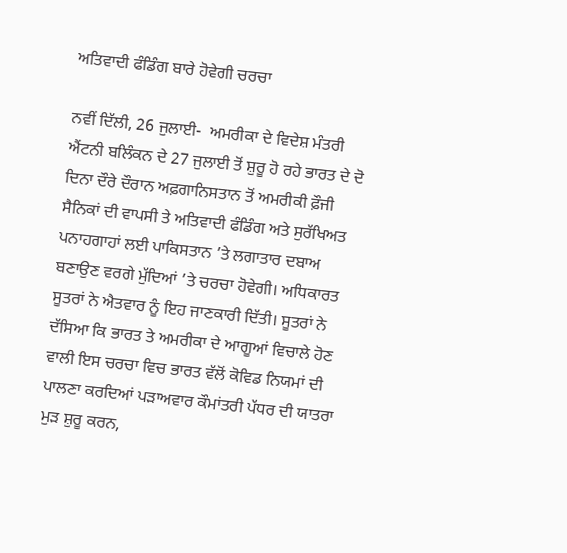ਅਤਿਵਾਦੀ ਫੰਡਿੰਗ ਬਾਰੇ ਹੋਵੇਗੀ ਚਰਚਾ

ਨਵੀਂ ਦਿੱਲੀ, 26 ਜੁਲਾਈ-  ਅਮਰੀਕਾ ਦੇ ਵਿਦੇਸ਼ ਮੰਤਰੀ ਐਂਟਨੀ ਬਲਿੰਕਨ ਦੇ 27 ਜੁਲਾਈ ਤੋਂ ਸ਼ੁਰੂ ਹੋ ਰਹੇ ਭਾਰਤ ਦੇ ਦੋ ਦਿਨਾ ਦੌਰੇ ਦੌਰਾਨ ਅਫ਼ਗਾਨਿਸਤਾਨ ਤੋਂ ਅਮਰੀਕੀ ਫ਼ੌਜੀ ਸੈਨਿਕਾਂ ਦੀ ਵਾਪਸੀ ਤੇ ਅਤਿਵਾਦੀ ਫੰਡਿੰਗ ਅਤੇ ਸੁਰੱਖਿਅਤ ਪਨਾਹਗਾਹਾਂ ਲਈ ਪਾਕਿਸਤਾਨ ’ਤੇ ਲਗਾਤਾਰ ਦਬਾਅ ਬਣਾਉਣ ਵਰਗੇ ਮੁੱਦਿਆਂ ’ਤੇ ਚਰਚਾ ਹੋਵੇਗੀ। ਅਧਿਕਾਰਤ ਸੂਤਰਾਂ ਨੇ ਐਤਵਾਰ ਨੂੰ ਇਹ ਜਾਣਕਾਰੀ ਦਿੱਤੀ। ਸੂਤਰਾਂ ਨੇ ਦੱਸਿਆ ਕਿ ਭਾਰਤ ਤੇ ਅਮਰੀਕਾ ਦੇ ਆਗੂਆਂ ਵਿਚਾਲੇ ਹੋਣ ਵਾਲੀ ਇਸ ਚਰਚਾ ਵਿਚ ਭਾਰਤ ਵੱਲੋਂ ਕੋਵਿਡ ਨਿਯਮਾਂ ਦੀ ਪਾਲਣਾ ਕਰਦਿਆਂ ਪੜਾਅਵਾਰ ਕੌਮਾਂਤਰੀ ਪੱਧਰ ਦੀ ਯਾਤਰਾ ਮੁੜ ਸ਼ੁਰੂ ਕਰਨ,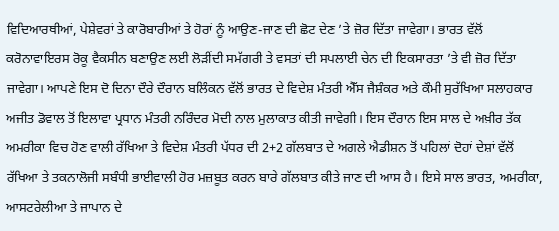ਵਿਦਿਆਰਥੀਆਂ, ਪੇਸ਼ੇਵਰਾਂ ਤੇ ਕਾਰੋਬਾਰੀਆਂ ਤੇ ਹੋਰਾਂ ਨੂੰ ਆਉਣ-ਜਾਣ ਦੀ ਛੋਟ ਦੇਣ ’ਤੇ ਜ਼ੋਰ ਦਿੱਤਾ ਜਾਵੇਗਾ। ਭਾਰਤ ਵੱਲੋਂ ਕਰੋਨਾਵਾਇਰਸ ਰੋਕੂ ਵੈਕਸੀਨ ਬਣਾਉਣ ਲਈ ਲੋੜੀਂਦੀ ਸਮੱਗਰੀ ਤੇ ਵਸਤਾਂ ਦੀ ਸਪਲਾਈ ਚੇਨ ਦੀ ਇਕਸਾਰਤਾ ’ਤੇ ਵੀ ਜ਼ੋਰ ਦਿੱਤਾ ਜਾਵੇਗਾ। ਆਪਣੇ ਇਸ ਦੋ ਦਿਨਾ ਦੌਰੇ ਦੌਰਾਨ ਬਲਿੰਕਨ ਵੱਲੋਂ ਭਾਰਤ ਦੇ ਵਿਦੇਸ਼ ਮੰਤਰੀ ਐੱਸ ਜੈਸ਼ੰਕਰ ਅਤੇ ਕੌਮੀ ਸੁਰੱਖਿਆ ਸਲਾਹਕਾਰ ਅਜੀਤ ਡੋਵਾਲ ਤੋਂ ਇਲਾਵਾ ਪ੍ਰਧਾਨ ਮੰਤਰੀ ਨਰਿੰਦਰ ਮੋਦੀ ਨਾਲ ਮੁਲਾਕਾਤ ਕੀਤੀ ਜਾਵੇਗੀ। ਇਸ ਦੌਰਾਨ ਇਸ ਸਾਲ ਦੇ ਅਖ਼ੀਰ ਤੱਕ ਅਮਰੀਕਾ ਵਿਚ ਹੋਣ ਵਾਲੀ ਰੱਖਿਆ ਤੇ ਵਿਦੇਸ਼ ਮੰਤਰੀ ਪੱਧਰ ਦੀ 2+2 ਗੱਲਬਾਤ ਦੇ ਅਗਲੇ ਐਡੀਸ਼ਨ ਤੋਂ ਪਹਿਲਾਂ ਦੋਹਾਂ ਦੇਸ਼ਾਂ ਵੱਲੋਂ ਰੱਖਿਆ ਤੇ ਤਕਨਾਲੋਜੀ ਸਬੰਧੀ ਭਾਈਵਾਲੀ ਹੋਰ ਮਜ਼ਬੂਤ ਕਰਨ ਬਾਰੇ ਗੱਲਬਾਤ ਕੀਤੇ ਜਾਣ ਦੀ ਆਸ ਹੈ। ਇਸੇ ਸਾਲ ਭਾਰਤ, ਅਮਰੀਕਾ, ਆਸਟਰੇਲੀਆ ਤੇ ਜਾਪਾਨ ਦੇ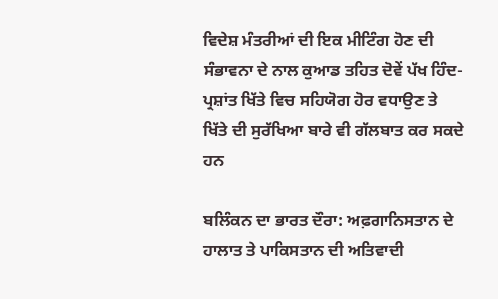ਵਿਦੇਸ਼ ਮੰਤਰੀਆਂ ਦੀ ਇਕ ਮੀਟਿੰਗ ਹੋਣ ਦੀ ਸੰਭਾਵਨਾ ਦੇ ਨਾਲ ਕੁਆਡ ਤਹਿਤ ਦੋਵੇਂ ਪੱਖ ਹਿੰਦ-ਪ੍ਰਸ਼ਾਂਤ ਖਿੱਤੇ ਵਿਚ ਸਹਿਯੋਗ ਹੋਰ ਵਧਾਉਣ ਤੇ ਖਿੱਤੇ ਦੀ ਸੁਰੱਖਿਆ ਬਾਰੇ ਵੀ ਗੱਲਬਾਤ ਕਰ ਸਕਦੇ ਹਨ

ਬਲਿੰਕਨ ਦਾ ਭਾਰਤ ਦੌਰਾ: ਅਫ਼ਗਾਨਿਸਤਾਨ ਦੇ ਹਾਲਾਤ ਤੇ ਪਾਕਿਸਤਾਨ ਦੀ ਅਤਿਵਾਦੀ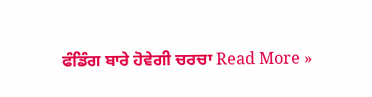ਫੰਡਿੰਗ ਬਾਰੇ ਹੋਵੇਗੀ ਚਰਚਾ Read More »